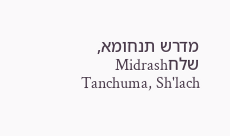מדרש תנחומא, שלחMidrash Tanchuma, Sh'lach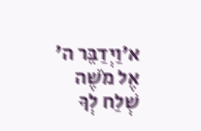א׳וַיְדַבֵּר ה' אֶל מֹשֶׁה שְׁלַח לְךָ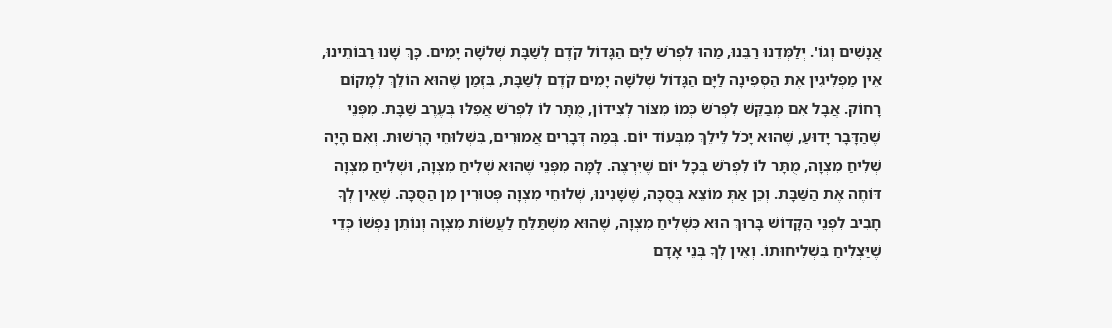אֲנָשִׁים וְגוֹ'. יְלַמְּדֵנוּ רַבֵּנוּ, מַהוּ לִפְרֹשׁ לַיָּם הַגָּדוֹל קֹדֶם לְשַׁבָּת שְׁלֹשָׁה יָמִים. כָּךְ שָׁנוּ רַבּוֹתֵינוּ, אֵין מַפְלִיגִין אֶת הַסְּפִינָה לַיָּם הַגָּדוֹל שְׁלֹשָׁה יָמִים קֹדֶם לְשַׁבָּת, בִּזְמַן שֶׁהוּא הוֹלֵךְ לְמָקוֹם רָחוֹק. אֲבָל אִם מְבַקֵּשׁ לִפְרֹשׂ כְּמוֹ מִצּוֹר לְצִידוֹן, מֻתָּר לוֹ לִפְרֹשׁ אֲפִלּוּ בְּעֶרֶב שַׁבָּת. מִפְּנֵי שֶׁהַדָּבָר יָדוּעַ, שֶׁהוּא יָכֹל לֵילֵךְ מִבְּעוֹד יוֹם. בְּמַה דְּבָרִים אֲמוּרִים, בִּשְׁלוּחֵי הָרְשׁוּת. וְאִם הָיָה שְׁלִיחַ מִצְוָה, מֻתָּר לוֹ לִפְרֹשׁ בְּכָל יוֹם שֶׁיִּרְצֶה. לָמָּה מִפְּנֵי שֶׁהוּא שְׁלִיחַ מִצְוָה, וּשְׁלִיחַ מִצְוָה דּוֹחֶה אֶת הַשַּׁבָּת. וְכֵן אַתְּ מוֹצֵא בְּסֻכָּה, שֶׁשָּׁנִינוּ, שְׁלוּחֵי מִצְוָה פְּטוּרִין מִן הַסֻּכָּה. שֶׁאֵין לְךָ חָבִיב לִפְנֵי הַקָּדוֹשׁ בָּרוּךְ הוּא כִּשְׁלִיחַ מִצְוָה, שֶׁהוּא מִשְׁתַּלֵּחַ לַעֲשׂוֹת מִצְוָה וְנוֹתֵן נַפְשׁוֹ כְּדֵי שֶׁיַּצְלִיחַ בִּשְׁלִיחוּתוֹ. וְאֵין לְךָ בְּנֵי אָדָם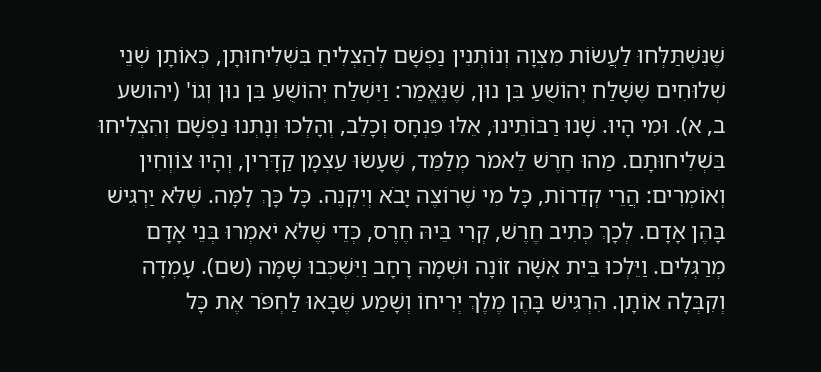שֶׁנִּשְׁתַּלְּחוּ לַעֲשׂוֹת מִצְוָה וְנוֹתְנִין נַפְשָׁם לְהַצְלִיחַ בִּשְׁלִיחוּתָן, כְּאוֹתָן שְׁנֵי שְׁלוּחִים שֶׁשָּׁלַח יְהוֹשֻׁעַ בִּן נוּן, שֶׁנֶּאֱמַר: וַיִּשְׁלַח יְהוֹשֻׁעַ בִּן נוּן וְגוֹ' (יהושע ב, א). וּמִי הָיוּ. שָׁנוּ רַבּוֹתֵינוּ, אֵלּוּ פִּנְחָס וְכָלֵב, וְהָלְכוּ וְנָתְנוּ נַפְשָׁם וְהִצְלִיחוּ בִּשְׁלִיחוּתָם. מַהוּ חֶרֶשׁ לֵאמֹר מְלַמֵּד, שֶׁעָשׂוּ עַצְמָן קַדָּרִין, וְהָיוּ צוֹוְחִין וְאוֹמְרִים: הֲרֵי קְדֵרוֹת, כָּל מִי שֶׁרוֹצֶה יָבֹא וְיִקְנֶה. כָּל כָּךְ לָמָּה. שֶׁלֹּא יַרְגִּישׁ בָּהֶן אָדָם. לְכָךְ כְּתִיב חֶרֶשׁ, קְרִי בֵּיהּ חֶרֶס, כְּדֵי שֶׁלֹּא יֹאמְרוּ בְּנֵי אָדָם מְרַגְּלִים. וַיֵּלְכוּ בֵּית אִשָּׁה זוֹנָה וּשְׁמָהּ רָחָב וַיִּשְׁכְּבוּ שָׁמָּה (שם). עָמְדָה וְקִבְּלָה אוֹתָן. הִרְגִּישׁ בָּהֶן מֶלֶךְ יְרִיחוֹ וְשָׁמַע שֶׁבָּאוּ לַחְפֹּר אֶת כָּל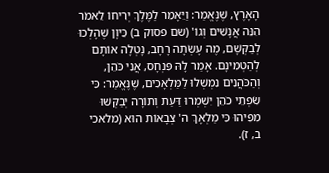הָאָרֶץ, שֶׁנֶּאֱמַר: וַיֵּאָמֵר לַמֶּלֶךְ יְרִיחוֹ לֵאמֹר הִנֵּה אֲנָשִׁים וְגוֹ' (שם פסוק ב) כֵּיוָן שֶׁהָלְכוּ לְבַקְּשָׁם, מֶה עָשְׂתָה רָחָב, נָטְלָה אוֹתָם לְהַטְמִינָם. אָמַר לָהּ פִּנְחָס, אֲנִי כֹּהֵן, וְהַכֹּהֲנִים נִמְשְׁלוּ לַמַּלְאָכִים, שֶׁנֶּאֱמַר: כִּי שִׂפְתֵי כֹהֵן יִשְׁמְרוּ דַּעַת וְתוֹרָה יְבַקְּשׁוּ מִפִּיהוּ כִּי מַלְאָךְ ה' צְבָאוֹת הוּא (מלאכי ב, ז).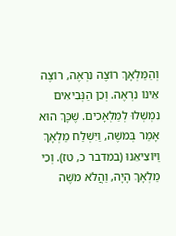וְהַמַּלְאָךְ רוֹצֶה נִרְאֶה, רוֹצֶה אֵינוֹ נִרְאֶה. וְכֵן הַנְּבִיאִים נִמְשְׁלוּ לְמַלְאָכִים. שֶׁכָּךְ הוּא אָמַר בְּמֹשֶׁה, וַיִּשְׁלַח מַלְאָךְ וַיּוֹצִיאֵנוּ (במדבר כ, טז). וְכִי מַלְאָךְ הָיָה, וַהֲלֹא מֹשֶׁה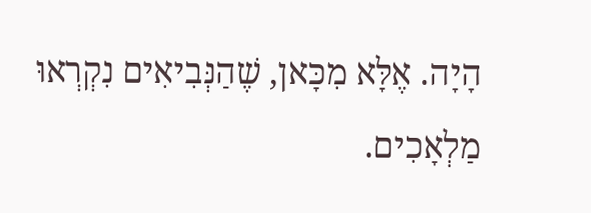הָיָה. אֶלָּא מִכָּאן, שֶׁהַנְּבִיאִים נִקְרְאוּ מַלְאָכִים.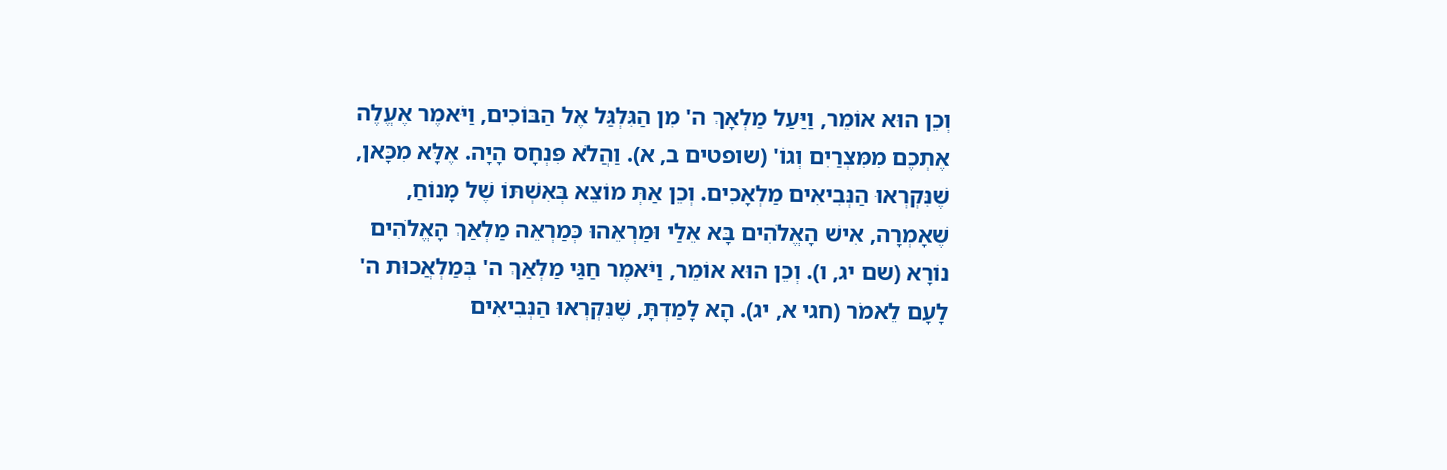וְכֵן הוּא אוֹמֵר, וַיַּעַל מַלְאָךְ ה' מִן הַגִּלְגַּל אֶל הַבּוֹכִים, וַיֹּאמֶר אֶעֱלֶה אֶתְכֶם מִמִּצְרַיִם וְגוֹ' (שופטים ב, א). וַהֲלֹא פִּנְחָס הָיָה. אֶלָּא מִכָּאן, שֶׁנִּקְרְאוּ הַנְּבִיאִים מַלְאָכִים. וְכֵן אַתְּ מוֹצֵא בְּאִשְׁתּוֹ שֶׁל מָנוֹחַ, שֶׁאָמְרָה, אִישׁ הָאֱלֹהִים בָּא אֵלַי וּמַרְאֵהוּ כְּמַרְאֵה מַלְאַךְ הָאֱלֹהִים נוֹרָא (שם יג, ו). וְכֵן הוּא אוֹמֵר, וַיֹּאמֶר חַגַּי מַלְאַךְ ה' בְּמַלְאֲכוּת ה' לָעָם לֵאמֹר (חגי א, יג). הָא לָמַדְתָּ, שֶׁנִּקְרְאוּ הַנְּבִיאִים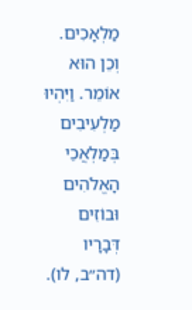מַלְאָכִים. וְכֵן הוּא אוֹמֵר. וַיִּהְיוּ מַלְעִיבִים בְּמַלְאֲכֵי הָאֱלֹהִים וּבוֹזִים דְּבָרָיו (דה״ב, לו).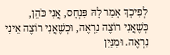לְפִיכָךְ אָמַר לָהּ פִּנְחָס, אֲנִי כֹּהֵן, כְּשֶׁאֲנִי רוֹצֶה נִרְאֶה, וּכְשֶׁאֲנִי רוֹצֶה אֵינִי נִרְאֶה. וּמִנַּיִן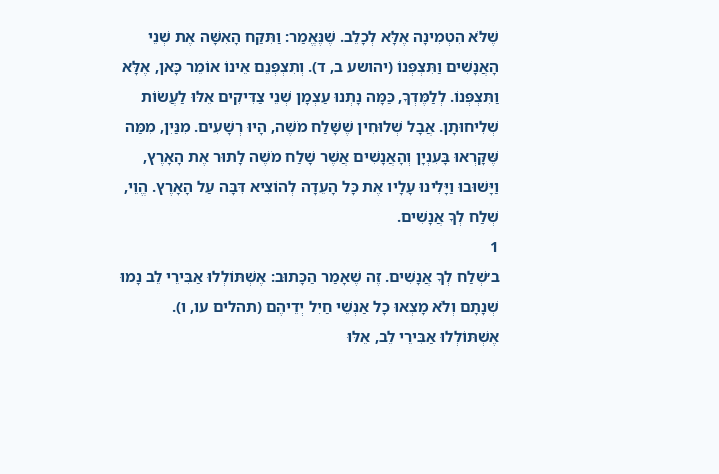שֶׁלֹּא הִטְמִינָה אֶלָּא לְכָלֵב. שֶׁנֶּאֱמַר: וַתִּקַּח הָאִשָּׁה אֶת שְׁנֵי הָאֲנָשִׁים וַתִּצְפְּנוֹ (יהושע ב, ד). וְתִצְפְּנֵם אֵינוֹ אוֹמֵר כָּאן, אֶלָּא וַתִּצְפְּנוֹ. לְלַמֶּדְךָ, כַּמָּה נָתְנוּ עַצְמָן שְׁנֵי צַדִּיקִים אֵלּוּ לַעֲשׂוֹת שְׁלִיחוּתָן. אֲבָל שְׁלוּחִין שֶׁשָּׁלַח מֹשֶׁה, הָיוּ רְשָׁעִים. מִנַּיִן, מִמַּה שֶּׁקָּרְאוּ בָּעִנְיָן וְהָאֲנָשִׁים אֲשֶׁר שָׁלַח מֹשֶׁה לָתוּר אֶת הָאָרֶץ, וַיָּשׁוּבוּ וַיָּלִינוּ עָלָיו אֶת כָּל הָעֵדָה לְהוֹצִיא דִּבָּה עַל הָאָרֶץ. הֱוֵי, שְׁלַח לְךָ אֲנָשִׁים.
1
ב׳שְׁלַח לְךָ אֲנָשִׁים. זֶה שֶׁאָמַר הַכָּתוּב: אֶשְׁתּוֹלְלוּ אַבִּירֵי לֵב נָמוּ שְׁנָתָם וְלֹא מָצְאוּ כָל אַנְשֵׁי חַיִל יְדֵיהֶם (תהלים עו, ו). אֶשְׁתּוֹלְלוּ אַבִּירֵי לֵב, אֵלּוּ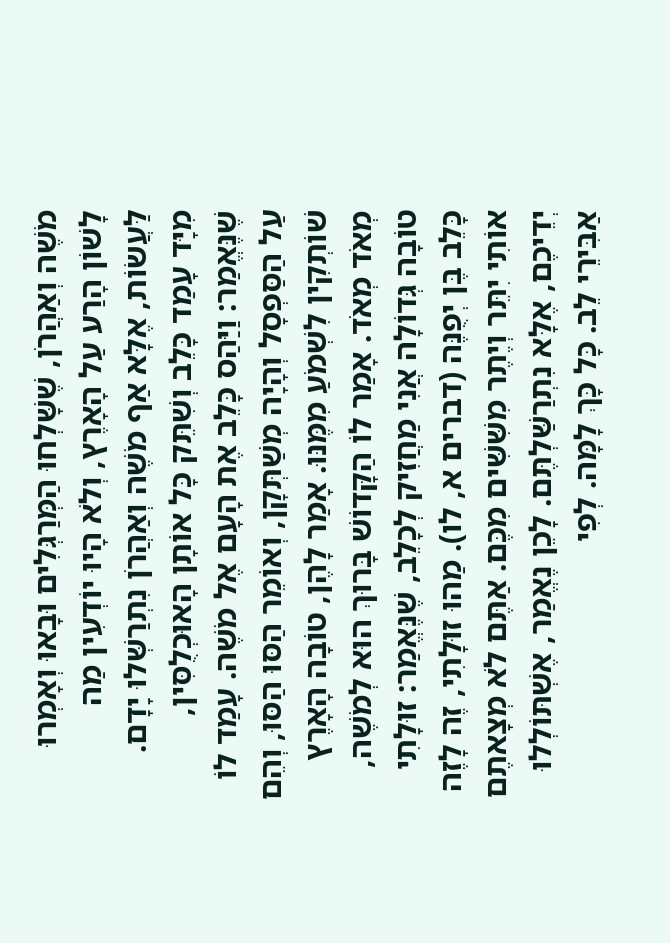מֹשֶׁה וְאַהֲרֹן, שֶׁשָּׁלְחוּ הַמְּרַגְּלִים וּבָאוּ וְאָמְרוּ לָשׁוֹן הָרַע עַל הָאָרֶץ, וְלֹא הָיוּ יוֹדְעִין מַה לַּעֲשׂוֹת, אֶלָּא אַף מֹשֶׁה וְאַהֲרֹן נִתְרַשְּׁלוּ יָדָם. מִיָּד עָמַד כָּלֵב וְשִׁתֵּק כָּל אוֹתָן הָאוּכְלֻסִּין, שֶׁנֶּאֱמַר: וַיַּהַס כָּלֵב אֶת הָעָם אֶל מֹשֶׁה. עָמַד לוֹ עַל הַסַּפְסָל וְהָיָה מְשַׁתְּקָן, וְאוֹמֵר הַסּוּ הַסּוּ, וְהֵם שׁוֹתְקִין לִשְׁמֹעַ מִמֶּנּוּ. אָמַר לָהֶן, טוֹבָה הָאָרֶץ מְאֹד מְאֹד. אָמַר לוֹ הַקָּדוֹשׁ בָּרוּךְ הוּא לְמֹשֶׁה, טוֹבָה גְּדוֹלָה אֲנִי מַחֲזִיק לְכָלֵב, שֶׁנֶּאֱמַר: זוּלָתִי כָּלֵב בֶּן יְפֻנֶּה (דברים א, לו). מַהוּ זוּלָתִי, זֶה לָזֶה אוֹתִי יִתֵּר וְיֶתֶר מִשִּׁשִּׁים מִכֶּם. אַתֶּם לֹא מְצָאתֶם יְדֵיכֶם, אֶלָּא נִתְרַשַּׁלְתֶּם. לָכֵן נֶאֱמַר, אֶשְׁתּוֹלְלוּ אַבִּירֵי לֵב. כָּל כָּךְ לָמָּה. לְפִי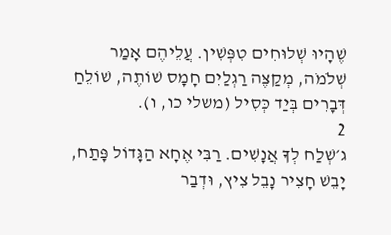שֶׁהָיוּ שְׁלוּחִים טִפְּשִׁין. עֲלֵיהֶם אָמַר שְׁלֹמֹה, מְקַצֶּה רַגְלַיִם חָמָס שׁוֹתֶה, שׁוֹלֵחַ דְּבָרִים בְּיַד כְּסִיל (משלי כו, ו).
2
ג׳שְׁלַח לְךָ אֲנָשִׁים. רַבִּי אֶחָא הַגָּדוֹל פָּתַח, יָבֵשׁ חָצִיר נָבֵל צִיץ, וּדְבַר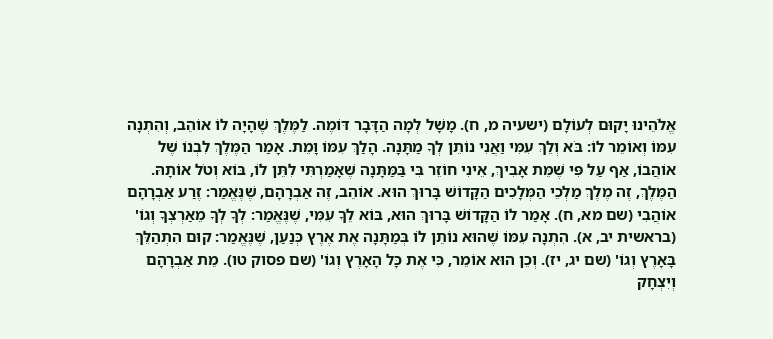אֱלֹהֵינוּ יָקוּם לְעוֹלָם (ישעיה מ, ח). מָשָׁל לְמָה הַדָּבָר דּוֹמֶה. לַמֶּלֶךְ שֶׁהָיָה לוֹ אוֹהֵב, וְהִתְנָה עִמּוֹ וְאוֹמֵר לוֹ: בֹּא וְלֵךְ עִמִּי וַאֲנִי נוֹתֵן לְךָ מַתָּנָה. הָלַךְ עִמּוֹ וָמֵת. אָמַר הַמֶּלֶךְ לִבְנוֹ שֶׁל אוֹהֲבוֹ, אַף עַל פִּי שֶׁמֵּת אָבִיךְ, אֵינִי חוֹזֵר בִּי בַּמַּתָּנָה שֶׁאָמַרְתִּי לִתֵּן לוֹ, בּוֹא וְטֹל אוֹתָהּ. הַמֶּלֶךְ, זֶה מֶלֶךְ מַלְכֵי הַמְּלָכִים הַקָּדוֹשׁ בָּרוּךְ הוּא. אוֹהֵב, זֶה אַבְרָהָם, שֶׁנֶּאֱמַר: זֶרַע אַבְרָהָם אוֹהֲבִי (שם מא, ח). אָמַר לוֹ הַקָּדוֹשׁ בָּרוּךְ הוּא, בּוֹא לֵךָ עִמִּי, שֶׁנֶּאֱמַר: לְךָ לְךָ מֵאַרְצְךָ וְגוֹ' (בראשית יב, א). הִתְנָה עִמּוֹ שֶׁהוּא נוֹתֵן לוֹ בְּמַתָּנָה אֶת אֶרֶץ כְּנַעַן, שֶׁנֶּאֱמַר: קוּם הִתְהַלֵּךְ בָּאָרֶץ וְגוֹ' (שם יג, יז). וְכֵן הוּא אוֹמֵר, כִּי אֶת כָּל הָאָרֶץ וְגוֹ' (שם פסוק טו). מֵת אַבְרָהָם וְיִצְחָק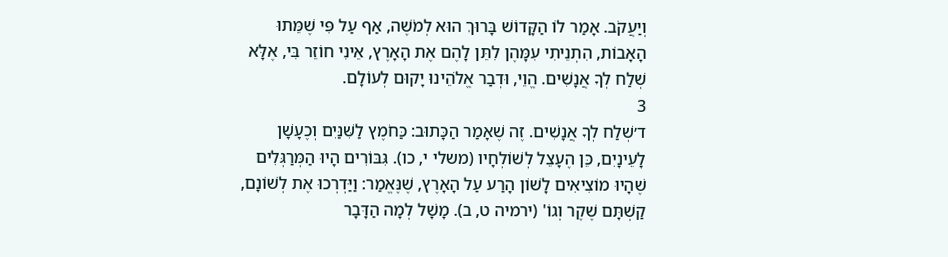וְיַעֲקֹב. אָמַר לוֹ הַקָּדוֹשׁ בָּרוּךְ הוּא לְמֹשֶׁה, אַף עַל פִּי שֶׁמֵּתוּ הָאָבוֹת, הִתְנֵיתִי עִמָּהֶן לִתֵּן לָהֶם אֶת הָאָרֶץ, אֵינִי חוֹזֵר בִּי, אֶלָּא שְׁלַח לְךָ אֲנָשִׁים. הֱוֵי, וּדְבַר אֱלֹהֵינוּ יָקוּם לְעוֹלָם.
3
ד׳שְׁלַח לְךָ אֲנָשִׁים. זֶה שֶׁאָמַר הַכָּתוּב: כַּחֹמֶץ לַשִּׁנַּיִם וְכֶעָשָׁן לָעֵינָיִם, כֵּן הֶעָצֵל לְשׁוֹלְחָיו (משלי י, כו). גִּבּוֹרִים הָיוּ הַמְּרַגְּלִים שֶׁהָיוּ מוֹצִיאִים לָשׁוֹן הָרַע עַל הָאָרֶץ, שֶׁנֶּאֱמַר: וַיַּדְרְכוּ אֶת לְשׁוֹנָם, קַשְׁתָּם שֶׁקֶר וְגוֹ' (ירמיה ט, ב). מָשָׁל לְמָה הַדָּבָר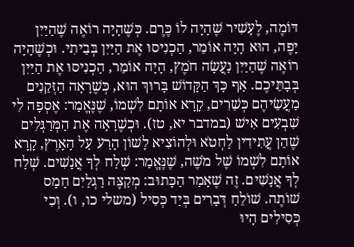דּוֹמֶה, לֶעָשִׁיר שֶׁהָיָה לוֹ כֶּרֶם. כְּשֶׁהָיָה רוֹאֶה שֶׁהַיַּיִן יָפֶה, הוּא הָיָה אוֹמֵר, הַכְנִיסוּ אֶת הַיַּיִן בְּבֵיתִי. וּכְשֶׁהָיָה רוֹאֶה שֶׁהַיַּיִן נַעֲשָׂה חֹמֶץ, הָיָה אוֹמֵר, הַכְנִיסוּ אֶת הַיַּיִן בְּבָתֵּיכֶם. אַף כָּךְ הַקָּדוֹשׁ בָּרוּךְ הוּא, כְּשֶׁרָאָה הַזְּקֵנִים מַעֲשֵׂיהֶם כְּשֵׁרִים, קָרָא אוֹתָם לִשְׁמוֹ, שֶׁנֶּאֱמַר: אֶסְפָה לִי שִׁבְעִים אִישׁ (במדבר יא, טז). וּכְשֶׁרָאָה אֶת הַמְּרַגְּלִים שֶׁהֵן עֲתִידִין לַחְטֹא וּלְהוֹצִיא לָשׁוֹן הָרַע עַל הָאָרֶץ, קָרָא אוֹתָם לִשְׁמוֹ שֶׁל מֹשֶׁה, שֶׁנֶּאֱמַר: שְׁלַח לְךָ אֲנָשִׁים. שְׁלַח לְךָ אֲנָשִׁים. זֶה שֶׁאָמַר הַכָּתוּב: מְקַצֶּה רַגְלַיִם חָמָס שׁוֹתֶה. שׁוֹלֵחַ דְּבָרִים בְּיַד כְּסִיל (משלי כו, ו). וְכִי כְּסִילִים הָיוּ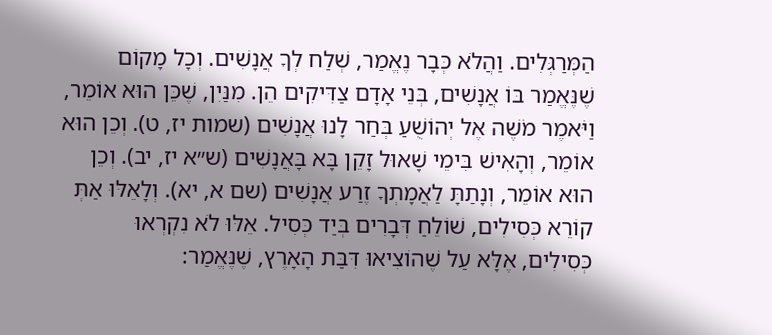הַמְּרַגְּלִים. וַהֲלֹא כְּבָר נֶאֱמַר, שְׁלַח לְךָ אֲנָשִׁים. וְכָל מָקוֹם שֶׁנֶּאֱמַר בּוֹ אֲנָשִׁים, בְּנֵי אָדָם צַדִּיקִים הֵן. מִנַּיִן, שֶׁכֵּן הוּא אוֹמֵר, וַיֹּאמֶר מֹשֶׁה אֶל יְהוֹשֻׁעַ בְּחַר לָנוּ אֲנָשִׁים (שמות יז, ט). וְכֵן הוּא אוֹמֵר, וְהָאִישׁ בִּימֵי שָׁאוּל זָקֵן בָּא בָּאֲנָשִׁים (ש״א יז, יב). וְכֵן הוּא אוֹמֵר, וְנָתַתָּ לַאֲמָתְךָ זֶרַע אֲנָשִׁים (שם א, יא). וְלָאֵלּוּ אַתְּ קוֹרֵא כְּסִילִים, שׁוֹלֵחַ דְּבָרִים בְּיַד כְּסִיל. אֵלּוּ לֹא נִקְרְאוּ כְּסִילִים, אֶלָּא עַל שֶׁהוֹצִיאוּ דִּבַּת הָאָרֶץ, שֶׁנֶּאֱמַר: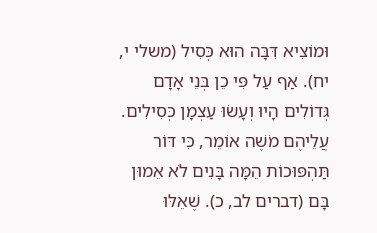וּמוֹצִיא דִּבָּה הוּא כְּסִיל (משלי י, יח). אַף עַל פִּי כֵן בְּנֵי אָדָם גְּדוֹלִים הָיוּ וְעָשׂוּ עַצְמָן כְּסִילִים. עֲלֵיהֶם מֹשֶׁה אוֹמֵר, כִּי דּוֹר תַּהְפּוּכוֹת הֵמָּה בָּנִים לֹא אֵמוּן בָּם (דברים לב, כ). שֶׁאֵלּוּ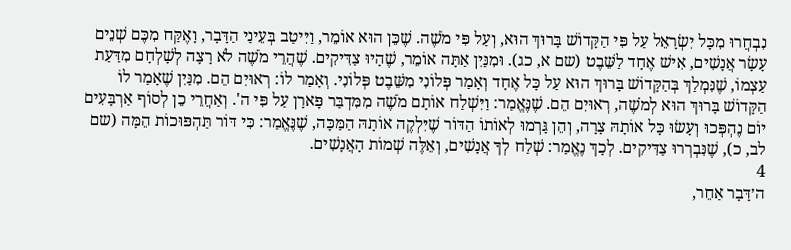נִבְחֲרוּ מִכָּל יִשְׂרָאֵל עַל פִּי הַקָּדוֹשׁ בָּרוּךְ הוּא, וְעַל פִּי מֹשֶׁה. שֶׁכֵּן הוּא אוֹמֵר, וַיִּיטַב בְּעֵינַי הַדָּבָר, וָאֶקַּח מִכֶּם שְׁנֵים עָשָׂר אֲנָשִׁים, אִישׁ אֶחָד לַשֵּׁבֶט (שם א, כג). וּמִנַּיִן אַתָּה אוֹמֵר, שֶׁהָיוּ צַדִּיקִים. שֶׁהֲרֵי מֹשֶׁה לֹא רָצָה לְשָׁלְחָם מִדַּעַת עַצְמוֹ, שֶׁנִּמְלַךְ בְּהַקָּדוֹשׁ בָּרוּךְ הוּא עַל כָּל אֶחָד וְאָמַר פְּלוֹנִי מִשֵּׁבֶט פְּלוֹנִי. וְאָמַר לוֹ: רְאוּיִם הֵם. מִנַּיִן שֶׁאָמַר לוֹ הַקָּדוֹשׁ בָּרוּךְ הוּא לְמֹשֶׁה, רְאוּיִם הֵם. שֶׁנֶּאֱמַר: וַיִּשְׁלַח אוֹתָם מֹשֶׁה מִמִּדְבַּר פָּארָן עַל פִּי ה'. וְאַחֲרֵי כֵן לְסוֹף אַרְבָּעִים יוֹם נֶהְפְּכוּ וְעָשׂוּ כָּל אוֹתָהּ צָרָה, וְהֵן גָּרְמוּ לְאוֹתוֹ הַדּוֹר שֶׁיִּלְקֶה אוֹתָהּ הַמַּכָּה, שֶׁנֶּאֱמַר: כִּי דּוֹר תַּהְפּוּכוֹת הֵמָּה (שם לב, כ), שֶׁנִּבְרְרוּ צַדִּיקִים. לְכָךְ נֶאֱמַר: שְׁלַח לְךָ אֲנָשִׁים, וְאֵלֶּה שְׁמוֹת הָאֲנָשִׁים.
4
ה׳דָּבָר אַחֵר,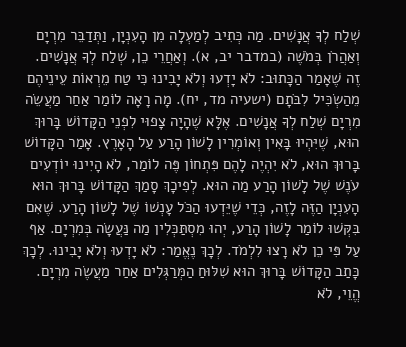שְׁלַח לְךָ אֲנָשִׁים. מַה כְּתִיב לְמַעְלָה מִן הָעִנְיָן, וַתְּדַבֵּר מִרְיָם וְאַהֲרֹן בְּמֹשֶׁה (במדבר יב, א). וְאַחֲרֵי כֵן, שְׁלַח לְךָ אֲנָשִׁים. זֶה שֶׁאָמַר הַכָּתוּב: לֹא יָדְעוּ וְלֹא יָבִינוּ כִּי טַח מֵרְאוֹת עֵינֵיהֶם מֵהַשְׂכִּיל לִבֹּתָם (ישעיה מד, יח). מָה רָאָה לוֹמַר אַחַר מַעֲשֵׂה מִרְיָם שְׁלַח לְךָ אֲנָשִׁים. אֶלָּא שֶׁהָיָה צָפוּי לִפְנֵי הַקָּדוֹשׁ בָּרוּךְ הוּא, שֶׁיִּהְיוּ בָּאִין וְאוֹמְרִין לָשׁוֹן הָרַע עַל הָאָרֶץ. אָמַר הַקָּדוֹשׁ בָּרוּךְ הוּא, לֹא יִהְיֶה לָהֶם פִּתְחוֹן פֶּה לוֹמַר, לֹא הָיִינוּ יוֹדְעִים עֹנֶשׁ שֶׁל לָשׁוֹן הָרַע מַה הוּא. לְפִיכָךְ סָמַךְ הַקָּדוֹשׁ בָּרוּךְ הוּא הָעִנְיָן הַזֶּה לָזֶה, כְּדֵי שֶׁיֵּדְעוּ הַכֹּל עָנְשׁוֹ שֶׁל לָשׁוֹן הָרַע. שֶׁאִם בִּקְּשׁוּ לוֹמַר לָשׁוֹן הָרַע, יְהוּ מִסְתַּכְּלִין מַה נַּעֲשָׂה בְּמִרְיָם. אַף עַל פִּי כֵן לֹא רָצוּ לִלְמֹד. לְכָךְ נֶאֱמַר: לֹא יָדְעוּ וְלֹא יָבִינוּ. לְכָךְ כָּתַב הַקָּדוֹשׁ בָּרוּךְ הוּא שִׁלּוּחַ הַמְּרַגְּלִים אַחַר מַעֲשֶׂה מִרְיָם. הֱוֵי, לֹא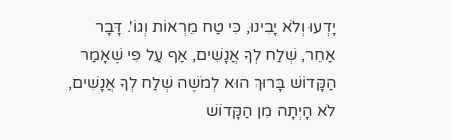יָדְעוּ וְלֹא יָבִינוּ, כִּי טַח מֵרְאוֹת וְגוֹ'. דָּבָר אַחֵר, שְׁלַח לְךָ אֲנָשִׁים, אַף עַל פִּי שֶׁאָמַר הַקָּדוֹשׁ בָּרוּךְ הוּא לְמֹשֶׁה שְׁלַח לְךָ אֲנָשִׁים, לֹא הָיְתָה מִן הַקָּדוֹשׁ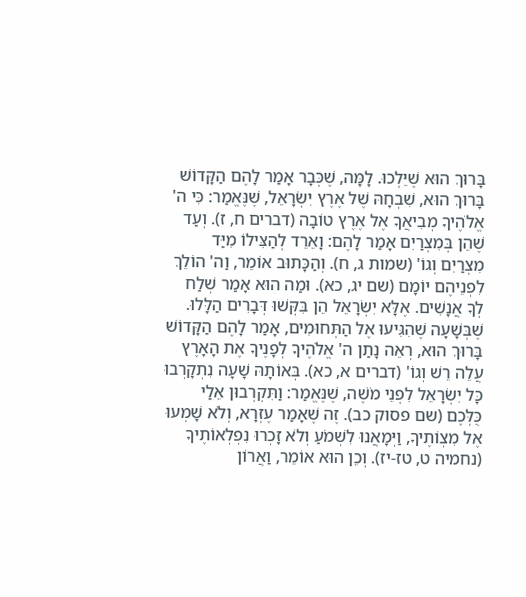בָּרוּךְ הוּא שֶׁיֵּלְכוּ. לָמָּה, שֶׁכְּבָר אָמַר לָהֶם הַקָּדוֹשׁ בָּרוּךְ הוּא, שִׁבְחָהּ שֶׁל אֶרֶץ יִשְׂרָאֵל, שֶׁנֶּאֱמַר: כִּי ה' אֱלֹהֶיךָ מְבִיאֲךָ אֶל אֶרֶץ טוֹבָה (דברים ח, ז). וְעַד שֶׁהֵן בְּמִצְרַיִם אָמַר לָהֶם: וָאֵרֵד לְהַצִּילוֹ מִיַּד מִצְרַיִם וְגוֹ' (שמות ג, ח). וְהַכָּתוּב אוֹמֵר, וַה' הוֹלֵךְ לִפְנֵיהֶם יוֹמָם (שם יג, כא). וּמַה הוּא אָמַר שְׁלַח לְךָ אֲנָשִׁים. אֶלָּא יִשְׂרָאֵל הֵן בִּקְּשׁוּ דְּבָרִים הַלָּלוּ. שֶׁבְּשָׁעָה שֶׁהִגִּיעוּ אֶל הַתְּחוּמִים, אָמַר לָהֶם הַקָּדוֹשׁ בָּרוּךְ הוּא, רְאֵה נָתַן ה' אֱלֹהֶיךָ לְפָנֶיךָ אֶת הָאָרֶץ עֲלֵה רֵשׁ וְגוֹ' (דברים א, כא). בְּאוֹתָהּ שָׁעָה נִתְקָרְבוּ כָּל יִשְׂרָאֵל לִפְנֵי מֹשֶׁה, שֶׁנֶּאֱמַר: וַתִּקְרְבוּן אֵלַי כֻּלְּכֶם (שם פסוק כב). זֶה שֶׁאָמַר עֶזְרָא, וְלֹא שָׁמְעוּ אֶל מִצְוֹתֶיךָ, וַיְּמָאֲנוּ לִשְׁמֹעַ וְלֹא זָכְרוּ נִפְלְאוֹתֶיךָ (נחמיה ט, טז-יז). וְכֵן הוּא אוֹמֵר, וַאֲרוֹן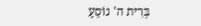בְּרִית ה' נוֹסֵעַ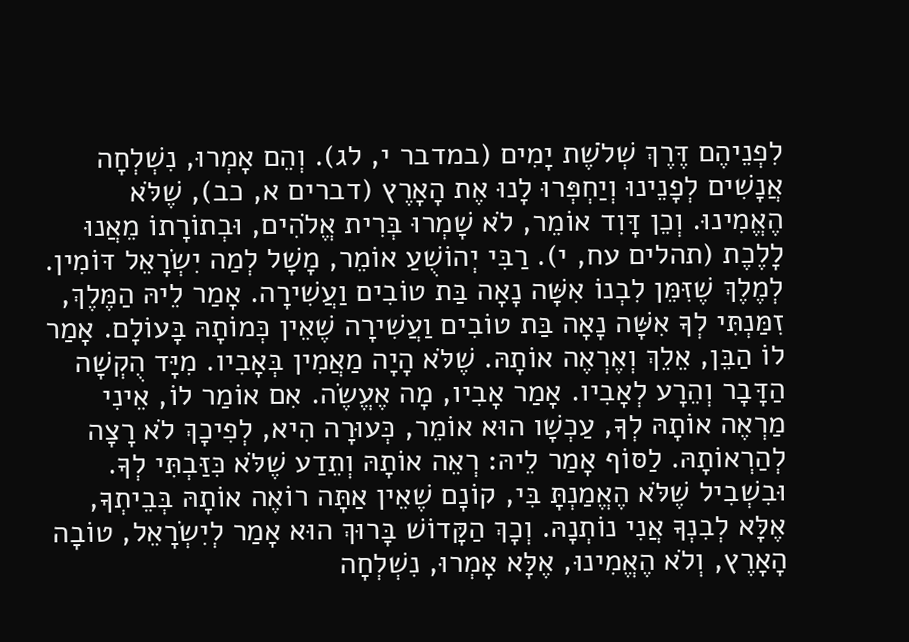לִפְנֵיהֶם דֶּרֶךְ שְׁלֹשֶׁת יָמִים (במדבר י, לג). וְהֵם אָמְרוּ, נִשְׁלְחָה אֲנָשִׁים לְפָנֵינוּ וְיַחְפְּרוּ לָנוּ אֶת הָאָרֶץ (דברים א, כב), שֶׁלֹּא הֶאֱמִינוּ. וְכֵן דָּוִד אוֹמֵר, לֹא שָׁמְרוּ בְּרִית אֱלֹהִים, וּבְתוֹרָתוֹ מֵאֲנוּ לָלֶכֶת (תהלים עח, י). רַבִּי יְהוֹשֻׁעַ אוֹמֵר, מָשָׁל לְמַה יִשְׂרָאֵל דּוֹמִין. לְמֶלֶךְ שֶׁזִּמֵּן לִבְנוֹ אִשָּׁה נָאָה בַּת טוֹבִים וַעֲשִׁירָה. אָמַר לֵיהּ הַמֶּלֶךְ, זִמַּנְתִּי לְךָ אִשָּׁה נָאָה בַּת טוֹבִים וַעֲשִׁירָה שֶׁאֵין כְּמוֹתָהּ בָּעוֹלָם. אָמַר לוֹ הַבֵּן, אֵלֵךְ וְאֶרְאֶה אוֹתָהּ. שֶׁלֹּא הָיָה מַאֲמִין בְּאָבִיו. מִיָּד הֻקְשָׁה הַדָּבָר וְהֵרָע לְאָבִיו. אָמַר אָבִיו, מָה אֶעֱשֶׂה. אִם אוֹמַר לוֹ, אֵינִי מַרְאֶה אוֹתָהּ לְךָ, עַכְשָׁו הוּא אוֹמֵר, כְּעוּרָה הִיא, לְפִיכָךְ לֹא רָצָה לְהַרְאוֹתָהּ. לַסּוֹף אָמַר לֵיהּ: רְאֵה אוֹתָהּ וְתֵדַע שֶׁלֹּא כִּזַּבְתִּי לְךָ. וּבִשְׁבִיל שֶׁלֹּא הֶאֱמַנְתָּ בִּי, קוֹנָם שֶׁאֵין אַתָּה רוֹאֶה אוֹתָהּ בְּבֵיתְךָ, אֶלָּא לְבִנְךָ אֲנִי נוֹתְנָהּ. וְכָךְ הַקָּדוֹשׁ בָּרוּךְ הוּא אָמַר לְיִשְׂרָאֵל, טוֹבָה הָאָרֶץ, וְלֹא הֶאֱמִינוּ, אֶלָּא אָמְרוּ, נִשְׁלְחָה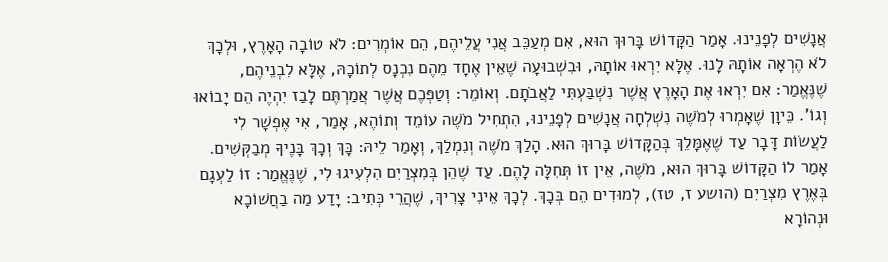אֲנָשִׁים לְפָנֵינוּ. אָמַר הַקָּדוֹשׁ בָּרוּךְ הוּא, אִם מְעַכֵּב אֲנִי עֲלֵיהֶם, הֵם אוֹמְרִים: לֹא טוֹבָה הָאָרֶץ, וּלְכָךְ לֹא הֶרְאָה אוֹתָהּ לָנוּ. אֶלָּא יִרְאוּ אוֹתָהּ, וּבִשְׁבוּעָה שֶׁאֵין אֶחָד מֵהֶם נִכְנָס לְתוֹכָהּ, אֶלָּא לִבְנֵיהֶם, שֶׁנֶּאֱמַר: אִם יִרְאוּ אֶת הָאָרֶץ אֲשֶׁר נִשְׁבַּעְתִּי לַאֲבֹתָם. וְאוֹמֵר: וְטַפְּכֶם אֲשֶׁר אֲמַרְתֶּם לָבַז יִהְיֶה הֵם יָבוֹאוּ וְגוֹ'. כֵּיוָן שֶׁאָמְרוּ לְמֹשֶׁה נִשְׁלְחָה אֲנָשִׁים לְפָנֵינוּ, הִתְחִיל מֹשֶׁה עוֹמֵד וְתוֹהֶא, אָמַר, אִי אֶפְשָׁר לִי לַעֲשׂוֹת דָּבָר עַד שֶׁאֶמָּלֵךְ בְּהַקָּדוֹשׁ בָּרוּךְ הוּא. הָלַךְ מֹשֶׁה וְנִמְלַךְ, וְאָמַר לֵיהּ: כָּךְ וְכָךְ בָּנֶיךָ מְבַקְּשִׁים. אָמַר לוֹ הַקָּדוֹשׁ בָּרוּךְ הוּא, מֹשֶׁה, אֵין זוֹ תְּחִלָּה לָהֶם. עַד שֶׁהֵן בְּמִצְרַיִם הִלְעִיגוּ לִי, שֶׁנֶּאֱמַר: זוֹ לַעְגָם בְּאֶרֶץ מִצְרַיִם (הושע ז, טז), לְמוּדִים הֵם בְּכָךְ. לְכָךְ אֵינִי צָרִיךְ, שֶׁהֲרֵי כְּתִיב: יָדַע מַה בַחֲשׁוֹכָא וּנְהוֹרָא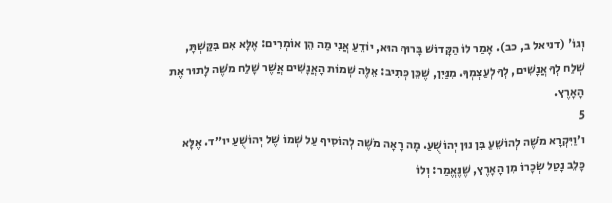וְגוֹ' (דניאל ב, כב). אָמַר לוֹ הַקָּדוֹשׁ בָּרוּךְ הוּא, יוֹדֵעַ אֲנִי מַה הֵן אוֹמְרִים: אֶלָּא אִם בִּקַּשְׁתָּ, שְׁלַח לְךָ אֲנָשִׁים, לְךָ לְעַצְמְךָ. מִנַּיִן, שֶׁכֵּן כְּתִיב: אֵלֶּה שְׁמוֹת הָאֲנָשִׁים אֲשֶׁר שָׁלַח מֹשֶׁה לָתוּר אֶת הָאָרֶץ.
5
ו׳וַיִּקְרָא מֹשֶׁה לְהוֹשֵׁעַ בִּן נוּן יְהוֹשֻׁעַ. מָה רָאָה מֹשֶׁה לְהוֹסִיף עַל שְׁמוֹ שֶׁל יְהוֹשֻׁעַ יו״ד. אֶלָּא כָּלֵב נָטַל שְׂכָרוֹ מִן הָאָרֶץ, שֶׁנֶּאֱמַר: וְלוֹ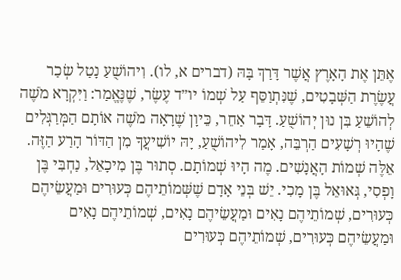אֶתֵּן אֶת הָאָרֶץ אֲשֶׁר דָּרַךְ בָּהּ (דברים א, לו). וִיהוֹשֻׁעַ נָטַל שְׂכַר עֲשֶׂרֶת הַשְּׁבָטִים, שֶׁנִּתְוַסֵּף עַל שְׁמוֹ יו״ד עֶשֶׂר, שֶׁנֶּאֱמַר: וַיִּקְרָא מֹשֶׁה לְהוֹשֵׁעַ בִּן נוּן יְהוֹשֻׁעַ. דָּבָר אַחֵר, כֵּיוָן שֶׁרָאָה מֹשֶׁה אוֹתָם הַמְּרַגְּלִים שֶׁהָיוּ רְשָׁעִים הַרְבֵּה, אָמַר לִיהוֹשֻׁעַ, יָהּ יוֹשִׁיעֲךָ מִן הַדּוֹר הָרַע הַזֶּה. אֵלֶּה שְׁמוֹת הָאֲנָשִׁים. מֶה הָיוּ שְׁמוֹתָם. סְתוּר בֶּן מִיכָאֵל, נַחְבִּי בֶּן וָפְסִי, גְּאוּאֵל בֶּן מָכִי. יֵשׁ בְּנֵי אָדָם שֶׁשְּׁמוֹתֵיהֶם כְּעוּרִים וּמַעֲשֵׂיהֶם כְּעוּרִים, שְׁמוֹתֵיהֶם נָאִים וּמַעֲשֵׂיהֶם נָאִים, שְׁמוֹתֵיהֶם נָאִים וּמַעֲשֵׂיהֶם כְּעוּרִים, שְׁמוֹתֵיהֶם כְּעוּרִים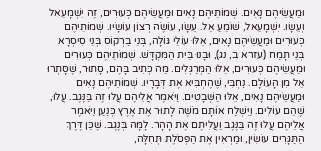וּמַעֲשֵׂיהֶם נָאִים. שְׁמוֹתֵיהֶם נָאִים וּמַעֲשֵׂיהֶם כְּעוּרִים, זֶה יִשְׁמָעֵאל וְעֵשָׂו. יִשְׁמָעֵאל, שׁוֹמֵעַ אֵל. עֵשָׂו, עוֹשֶׂה רְצוֹן עוֹשָׂיו. שְׁמוֹתֵיהֶם כְּעוּרִים וּמַעֲשֵׂיהֶם נָאִים, אֵלּוּ עוֹלֵי גּוֹלָה, בְּנֵי בַרְקוֹס בְּנֵי סִיסְרָא בְּנֵי תָמַח (עזרא ב, נג), וּבָנוּ בֵּית הַמִּקְדָּשׁ. שְׁמוֹתֵיהֶם כְּעוּרִים וּמַעֲשֵׂיהֶם כְּעוּרִים, אֵלּוּ הַמְּרַגְּלִים. מַה כְּתִיב בָּהֶם, סָתוּר, שֶׁסָּתְרוּ אֵל מִן הָעוֹלָם. נַחְבִּי, שֶׁהֶחְבִּיא אֶת דְּבָרָיו. שְׁמוֹתֵיהֶם נָאִים וּמַעֲשֵׂיהֶם נָאִים, אֵלּוּ הַשְּׁבָטִים. וַיֹּאמֶר אֲלֵיהֶם עֲלוּ זֶה בַּנֶּגֶב. עֲלוּ, שֶׁהֵם עוֹלִים. וַיִּשְׁלַח אוֹתָם מֹשֶׁה לָתוּר אֶת אֶרֶץ כְּנַעַן וַיֹּאמֶר אֲלֵיהֶם עֲלוּ זֶה בַּנֶּגֶב וַעֲלִיתֶם אֶת הָהָר. לָמָּה בְּנֶגֶב. שֶׁכֵּן דֶּרֶךְ הַתַּגָּרִים עוֹשִׂין, וּמַרְאִין אֶת הַפְּסֹלֶת תְּחִלָּה,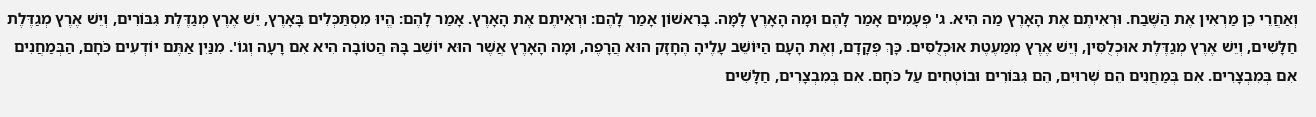וְאַחֲרֵי כֵן מַרְאִין אֶת הַשֶּׁבַח. וּרְאִיתֶם אֶת הָאָרֶץ מַה הִיא. ג' פְּעָמִים אָמַר לָהֶם וּמָה הָאָרֶץ לָמָּה. בָּרִאשׁוֹן אָמַר לָהֶם: וּרְאִיתֶם אֶת הָאָרֶץ. אָמַר לָהֶם: הֱיוּ מִסְתַּכְּלִים בָּאָרֶץ, יֵשׁ אֶרֶץ מְגַדֶּלֶת גִּבּוֹרִים, וְיֵשׁ אֶרֶץ מְגַדֶּלֶת חַלָּשִׁים, וְיֵשׁ אֶרֶץ מְגַדֶּלֶת אוּכְלֻסִּין, וְיֵשׁ אֶרֶץ מְמַעֶטֶת אוּכְלֻסִּים. כָּךְ פְּקָדָם, וְאֶת הָעָם הַיּוֹשֵׁב עָלֶיהָ הֶחָזָק הוּא הֲרָפֶה, וּמָה הָאָרֶץ אֲשֶׁר הוּא יוֹשֵׁב בָּהּ הֲטוֹבָה הִיא אִם רָעָה וְגוֹ'. מִנַּיִן אַתֶּם יוֹדְעִים כֹּחָם, הַבְּמַחֲנִים אִם בְּמִבְצָרִים. אִם בְּמַחֲנִים הֵם שְׁרוּיִם, הֵם גִּבּוֹרִים וּבוֹטְחִים עַל כֹּחָם. אִם בְּמִבְצָרִים, חַלָּשִׁים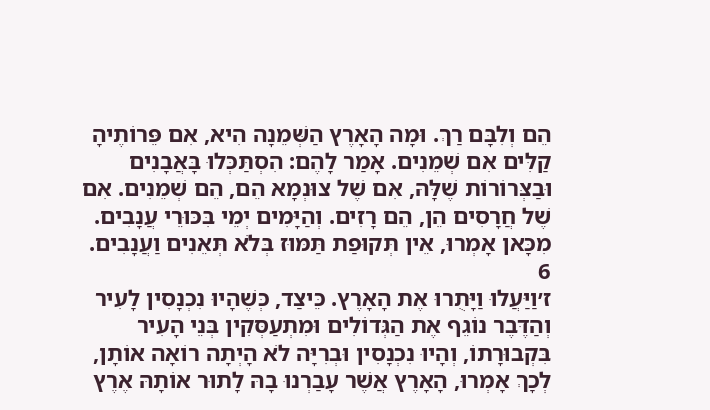הֵם וְלִבָּם רַךְ. וּמָה הָאָרֶץ הַשְּׁמֵנָה הִיא, אִם פֵּרוֹתֶיהָ קַלִּים אִם שְׁמֵנִים. אָמַר לָהֶם: הִסְתַּכְּלוּ בָּאֲבָנִים וּבַצְּרוֹרוֹת שֶׁלָּהּ, אִם שֶׁל צוּנְמָא הֵם, הֵם שְׁמֵנִים. אִם שֶׁל חֲרָסִים הֵן, הֵם רָזִים. וְהַיָּמִים יְמֵי בִּכּוּרֵי עֲנָבִים. מִכָּאן אָמְרוּ, אֵין תְּקוּפַת תַּמּוּז בְּלֹא תְּאֵנִים וַעֲנָבִים.
6
ז׳וַיַּעֲלוּ וַיָּתֻרוּ אֶת הָאָרֶץ. כֵּיצַד, כְּשֶׁהָיוּ נִכְנָסִין לָעִיר וְהַדֶּבֶר נוֹגֵף אֶת הַגְּדוֹלִים וּמִתְעַסְּקִין בְּנֵי הָעִיר בִּקְבוּרָתוֹ, וְהָיוּ נִכְנָסִין וּבְרִיָּה לֹא הָיְתָה רוֹאָה אוֹתָן, לְכָךְ אָמְרוּ, הָאָרֶץ אֲשֶׁר עָבַרְנוּ בָהּ לָתוּר אוֹתָהּ אֶרֶץ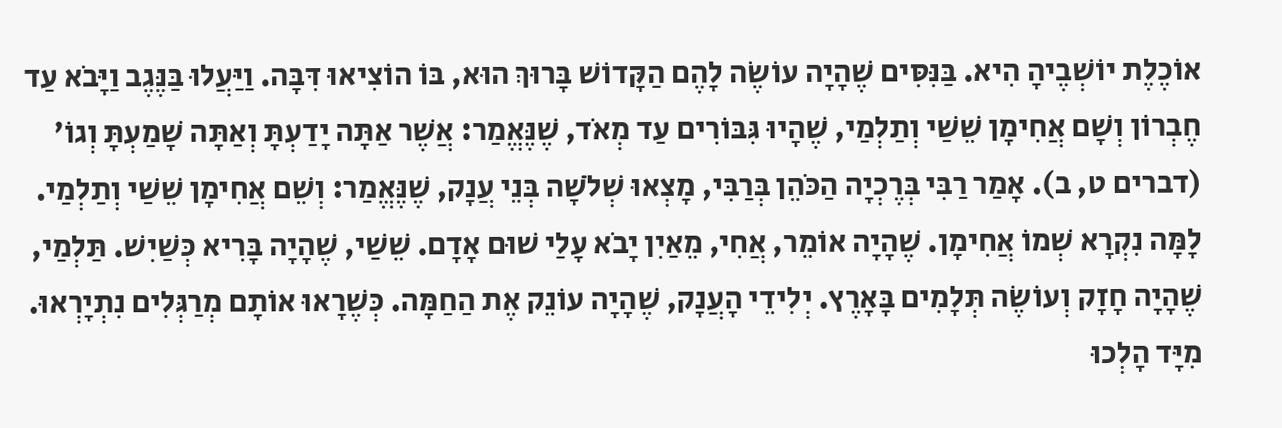אוֹכֶלֶת יוֹשְׁבֶיהָ הִיא. בַּנִּסִּים שֶׁהָיָה עוֹשֶׂה לָהֶם הַקָּדוֹשׁ בָּרוּךְ הוּא, בּוֹ הוֹצִיאוּ דִּבָּה. וַיַּעֲלוּ בַּנֶּגֶב וַיָּבֹא עַד חֶבְרוֹן וְשָׁם אֲחִימָן שֵׁשַׁי וְתַלְמַי, שֶׁהָיוּ גִּבּוֹרִים עַד מְאֹד, שֶׁנֶּאֱמַר: אֲשֶׁר אַתָּה יָדַעְתָּ וְאַתָּה שָׁמַעְתָּ וְגוֹ' (דברים ט, ב). אָמַר רַבִּי בְּרֶכְיָה הַכֹּהֵן בְּרַבִּי, מָצְאוּ שְׁלֹשָׁה בְּנֵי עֲנָק, שֶׁנֶּאֱמַר: וְשֵׁם אֲחִימָן שֵׁשַׁי וְתַלְמַי. לָמָּה נִקְרָא שְׁמוֹ אֲחִימָן. שֶׁהָיָה אוֹמֵר, אֲחִי, מֵאַיִן יָבֹא עָלַי שׁוּם אָדָם. שֵׁשַׁי, שֶׁהָיָה בָּרִיא כְּשַׁיִשׁ. תַּלְמַי, שֶׁהָיָה חָזָק וְעוֹשֶׂה תְּלָמִים בָּאָרֶץ. יְלִידֵי הָעֲנָק, שֶׁהָיָה עוֹנֵק אֶת הַחַמָּה. כְּשֶׁרָאוּ אוֹתָם מְרַגְּלִים נִתְיָרְאוּ. מִיָּד הָלְכוּ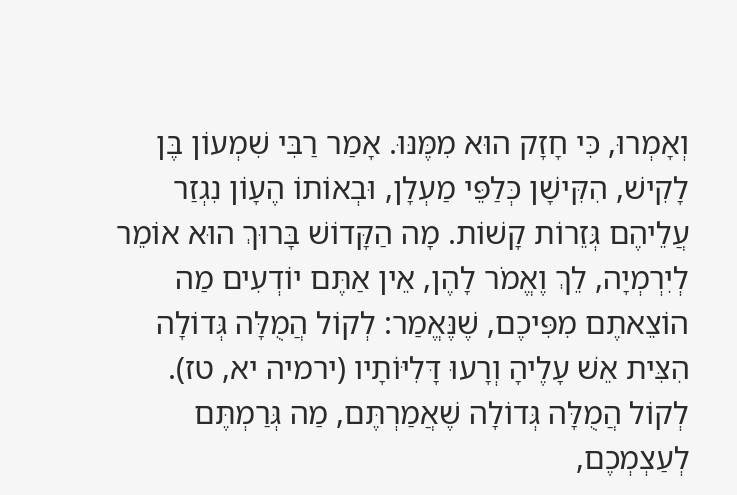וְאָמְרוּ, כִּי חָזָק הוּא מִמֶּנּוּ. אָמַר רַבִּי שִׁמְעוֹן בֶּן לָקִישׁ, הִקִּישָׁן כְּלַפֵּי מַעְלָן, וּבְאוֹתוֹ הֶעָוֹן נִגְזַר עֲלֵיהֶם גְּזֵרוֹת קָשׁוֹת. מָה הַקָּדוֹשׁ בָּרוּךְ הוּא אוֹמֵר לְיִרְמְיָה, לֵךְ וֶאֱמֹר לָהֶן, אֵין אַתֶּם יוֹדְעִים מַה הוֹצֵאתֶם מִפִּיכֶם, שֶׁנֶּאֱמַר: לְקוֹל הֲמֻלָּה גְּדוֹלָה הִצִּית אֵשׁ עָלֶיהָ וְרָעוּ דָּלִיּוֹתָיו (ירמיה יא, טז). לְקוֹל הֲמֻלָּה גְּדוֹלָה שֶׁאֲמַרְתֶּם, מַה גְּרַמְתֶּם לְעַצְמְכֶם,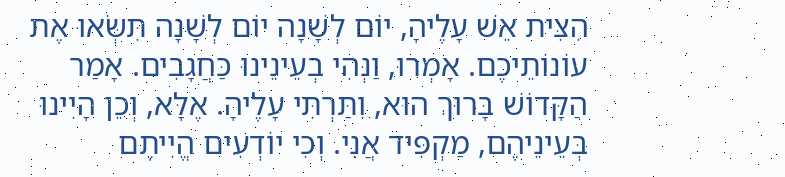הִצִּית אֵשׁ עָלֶיהָ, יוֹם לְשָׁנָה יוֹם לְשָׁנָה תִּשְּׂאוּ אֶת עוֹנוֹתֵיכֶם. אָמְרוּ, וַנְּהִי בְעֵינֵינוּ כַּחֲגָבִים. אָמַר הַקָּדוֹשׁ בָּרוּךְ הוּא, וִתַּרְתִּי עָלֶיהָ. אֶלָּא, וְכֵן הָיִינוּ בְּעֵינֵיהֶם, מַקְפִּיד אֲנִי. וְכִי יוֹדְעִים הֱיִיתֶם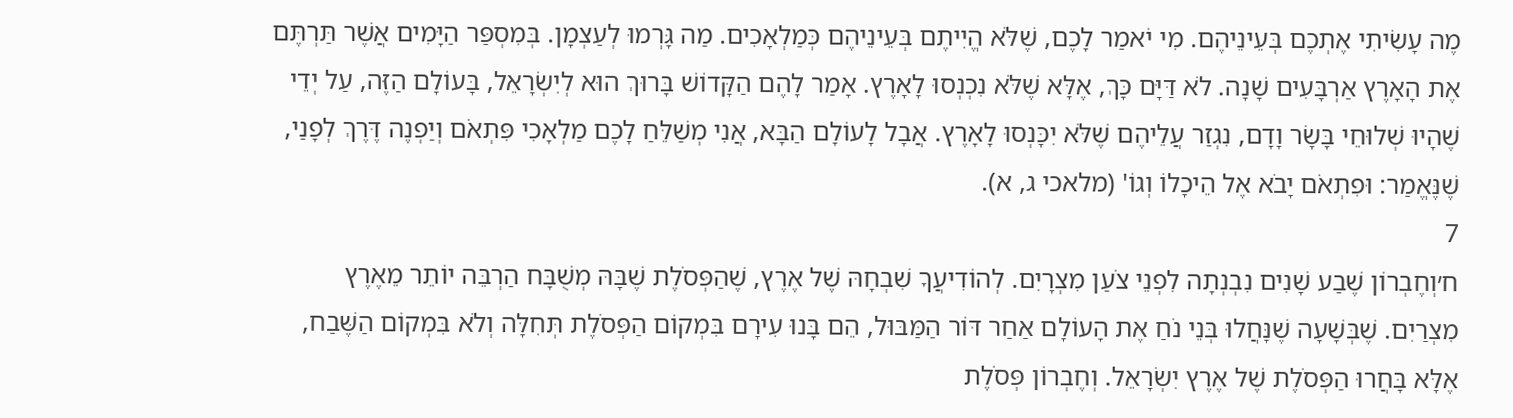מֶה עָשִׂיתִי אֶתְכֶם בְּעֵינֵיהֶם. מִי יֹאמַר לָכֶם, שֶׁלֹּא הֱיִיתֶם בְּעֵינֵיהֶם כְּמַלְאָכִים. מַה גָּרְמוּ לְעַצְמָן. בְּמִסְפַּר הַיָּמִים אֲשֶׁר תַּרְתֶּם אֶת הָאָרֶץ אַרְבָּעִים שָׁנָה. לֹא דַּיָּם כָּךְ, אֶלָּא שֶׁלֹּא נִכְנְסוּ לָאָרֶץ. אָמַר לָהֶם הַקָּדוֹשׁ בָּרוּךְ הוּא לְיִשְׂרָאֵל, בָּעוֹלָם הַזֶּה, עַל יְדֵי שֶׁהָיוּ שְׁלוּחֵי בָּשָׂר וָדָם, נִגְזַר עֲלֵיהֶם שֶׁלֹּא יִכָּנְסוּ לָאָרֶץ. אֲבָל לָעוֹלָם הַבָּא, אֲנִי מְשַׁלֵּחַ לָכֶם מַלְאָכִי פִּתְאֹם וְיַפְנֶה דֶּרֶךְ לְפָנַי, שֶׁנֶּאֱמַר: וּפִתְאֹם יָבֹא אֶל הֵיכָלוֹ וְגוֹ' (מלאכי ג, א).
7
ח׳וְחֶבְרוֹן שֶׁבַע שָׁנִים נִבְנְתָה לִפְנֵי צֹעַן מִצְרָיִם. לְהוֹדִיעֲךָ שִׁבְחָהּ שֶׁל אֶרֶץ, שֶׁהַפְּסֹלֶת שֶׁבָּהּ מְשֻׁבָּח הַרְבֵּה יוֹתֵר מֵאֶרֶץ מִצְרַיִם. שֶׁבְּשָׁעָה שֶׁנָּחֲלוּ בְּנֵי נֹחַ אֶת הָעוֹלָם אַחַר דּוֹר הַמַּבּוּל, הֵם בָּנוּ עִירָם בִּמְקוֹם הַפְּסֹלֶת תְּחִלָּה וְלֹא בִּמְקוֹם הַשֶּׁבַח, אֶלָּא בָּחֲרוּ הַפְּסֹלֶת שֶׁל אֶרֶץ יִשְׂרָאֵל. וְחֶבְרוֹן פְּסֹלֶת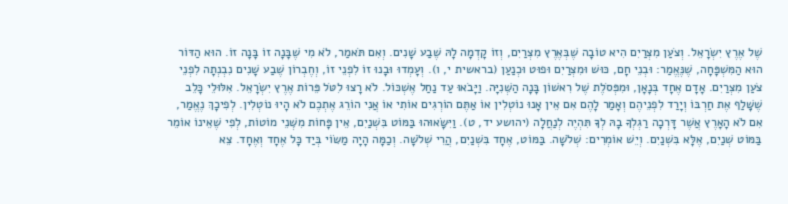שֶׁל אֶרֶץ יִשְׂרָאֵל. וְצֹעַן מִצְרַיִם הִיא טוֹבָה שֶׁבְּאֶרֶץ מִצְרַיִם, וְזוֹ קָדְמָה לָהּ שֶׁבַע שָׁנִים. וְאִם תֹּאמַר, לֹא מִי שֶׁבָּנָה זוֹ בָּנָה זוֹ. הוּא הַדּוֹר הוּא הַמִּשְׁפָּחָה, שֶׁנֶּאֱמַר: וּבְנֵי חָם, כּוּשׁ וּמִצְרַיִם וּפוּט וּכְנַעַן (בראשית י, ו). וְעָמְדוּ וּבָנוּ זוֹ לִפְנֵי זוֹ, וְחֶבְרוֹן שֶׁבַע שָׁנִים נִבְנְתָה לִפְנֵי צֹעַן מִצְרַיִם. אָדָם אֶחָד בְּנָאָן, וּמִפְּסֹלֶת שֶׁל רִאשׁוֹן בָּנָה הַשְּׁנִיָּה. וַיָּבֹאוּ עַד נַחַל אֶשְׁכּוֹל. לֹא רָצוּ לִטֹּל פֵּרוֹת אֶרֶץ יִשְׂרָאֵל. אִלּוּלֵי כָּלֵב שֶׁשָּׁלַף אֶת חַרְבּוֹ וְיָרַד לִפְנֵיהֶם וְאָמַר לָהֶם אִם אֵין אָנוּ נוֹטְלִין אוֹ אַתֶּם הוֹרְגִים אוֹתִי אוֹ אֲנִי הוֹרֵג אֶתְכֶם לֹא הָיוּ נוֹטְלִין. לְפִיכָךְ נֶאֱמַר, אִם לֹא הָאָרֶץ אֲשֶׁר דָּרְכָה רַגְלְךָ בָהּ לְךָ תִּהְיֶה לְנַחֲלָה (יהושע יד, ט). וַיִּשָּׂאוּהוּ בַּמּוֹט בִּשְׁנַיִם, אֵין פָּחוֹת מִשְּׁנֵי מוֹטוֹת, לְפִי שֶׁאֵינוֹ אוֹמֵר בַּמּוֹט שְׁנַיִם, אֶלָּא בִּשְׁנַיִם. וְיֵשׁ אוֹמְרִים: שְׁלֹשָׁה. בַּמּוֹט, אֶחָד בִּשְׁנַיִם, הֲרֵי שְׁלֹשָׁה. וְכַמָּה הָיָה מַשּׂוֹי בְּיַד כָּל אֶחָד וְאֶחָד. צֵא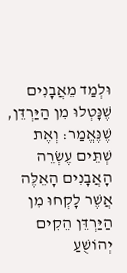וּלְמַד מֵאֲבָנִים שֶׁנָּטְלוּ מִן הַיַּרְדֵּן, שֶׁנֶּאֱמַר: וְאֶת שְׁתֵּים עֶשְׂרֵה הָאֲבָנִים הָאֵלֶּה אֲשֶׁר לָקְחוּ מִן הַיַּרְדֵּן הֵקִים יְהוֹשֻׁעַ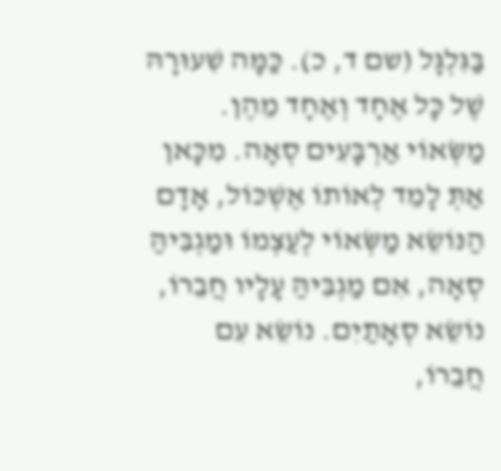בַּגִּלְגָּל (שם ד, כ). כַּמָּה שִׁעוּרָהּ שֶׁל כָּל אֶחָד וְאֶחָד מֵהֶן. מַשְּׂאוֹי אַרְבָּעִים סְאָה. מִכָּאן אַתְּ לָמֵד לְאוֹתוֹ אֶשְׁכּוֹל, אָדָם הַנּוֹשֵׂא מַשְּׂאוֹי לְעַצְמוֹ וּמַגְבִּיהַּ סְאָה, אִם מַגְבִּיהַּ עָלָיו חֲבֵרוֹ, נוֹשֵׂא סְאָתַיִם. נוֹשֵׂא עִם חֲבֵרוֹ,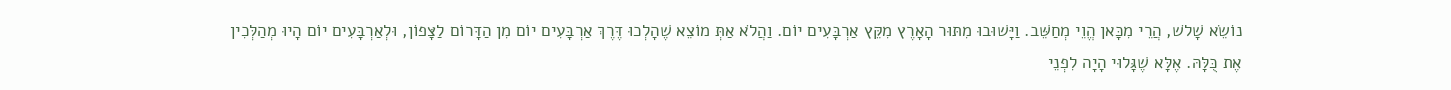נוֹשֵׂא שָׁלֹש, הֲרֵי מִכָּאן הֱוֵי מְחַשֵּׁב. וַיָּשׁוּבוּ מִתּוּר הָאָרֶץ מִקֵּץ אַרְבָּעִים יוֹם. וַהֲלֹא אַתְּ מוֹצֵא שֶׁהָלְכוּ דֶּרֶךְ אַרְבָּעִים יוֹם מִן הַדָּרוֹם לַצָּפוֹן, וּלְאַרְבָּעִים יוֹם הָיוּ מְהַלְּכִין אֶת כֻּלָּהּ. אֶלָּא שֶׁגָּלוּי הָיָה לִפְנֵי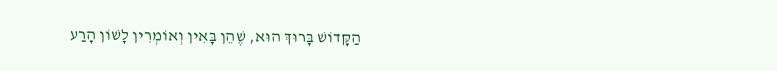הַקָּדוֹשׁ בָּרוּךְ הוּא, שֶׁהֵן בָּאִין וְאוֹמְרִין לָשׁוֹן הָרַע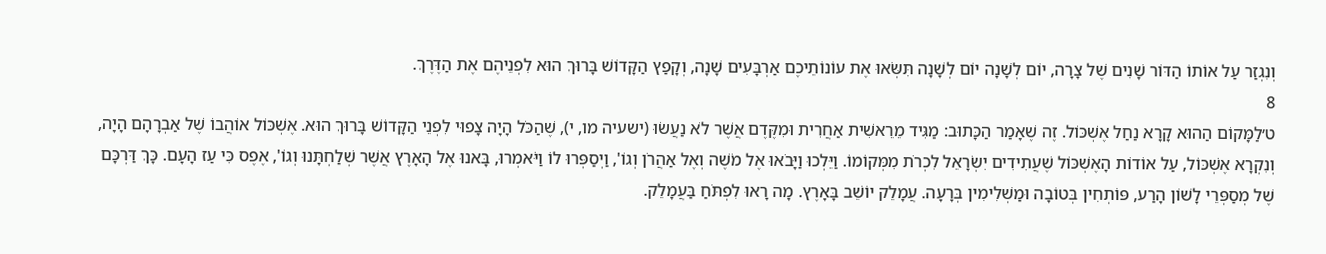וְנִגְזַר עַל אוֹתוֹ הַדּוֹר שָׁנִים שֶׁל צָרָה, יוֹם לְשָׁנָה יוֹם לְשָׁנָה תִּשְּׂאוּ אֶת עוֹנוֹתֵיכֶם אַרְבָּעִים שָׁנָה, וְקָפַץ הַקָּדוֹשׁ בָּרוּךְ הוּא לִפְנֵיהֶם אֶת הַדֶּרֶךְ.
8
ט׳לַמָּקוֹם הַהוּא קָרָא נַחַל אֶשְׁכּוֹל. זֶה שֶׁאָמַר הַכָּתוּב: מַגִּיד מֵרֵאשִׁית אַחֲרִית וּמִקֶּדֶם אֲשֶׁר לֹא נַעֲשׂוּ (ישעיה מו, י), שֶׁהַכֹּל הָיָה צָפוּי לִפְנֵי הַקָּדוֹשׁ בָּרוּךְ הוּא. אֶשְׁכּוֹל אוֹהֲבוֹ שֶׁל אַבְרָהָם הָיָה, וְנִקְרָא אֶשְׁכּוֹל, עַל אוֹדוֹת הָאֶשְׁכּוֹל שֶׁעֲתִידִים יִשְׂרָאֵל לִכְרֹת מִמְּקוֹמוֹ. וַיֵּלְכוּ וַיָּבֹאוּ אֶל מֹשֶׁה וְאֶל אַהֲרֹן וְגוֹ', וַיְסַפְּרוּ לוֹ וַיֹּאמְרוּ, בָּאנוּ אֶל הָאָרֶץ אֲשֶׁר שְׁלַחְתָּנוּ וְגוֹ', אֶפֶס כִּי עַז הָעָם. כָּךְ דַּרְכָּם שֶׁל מְסַפְּרֵי לָשׁוֹן הָרַע, פּוֹתְחִין בְּטוֹבָה וּמַשְׁלִימִין בְּרָעָה. עֲמָלֵק יוֹשֵׁב בָּאָרֶץ. מָה רָאוּ לִפְתֹּחַ בַּעֲמָלֵק.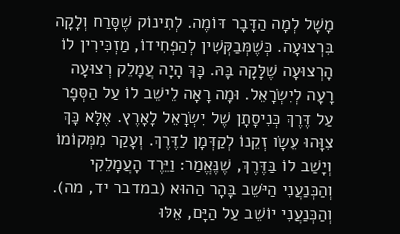מָשָׁל לְמָה הַדָּבָר דּוֹמֶה. לְתִינוֹק שֶׁסָּרַח וְלָקָה בִּרְצוּעָה. כְּשֶׁמְּבַקְּשִׁין לְהַפְחִידוֹ, מַזְכִּירִין לוֹ הָרְצוּעָה שֶׁלָּקָה בָּהּ. כָּךְ הָיָה עֲמָלֵק רְצוּעָה רָעָה לְיִשְׂרָאֵל. וּמָה רָאָה לֵישֵׁב לוֹ עַל הַסְּפָר עַל דֶּרֶךְ כְּנִיסָתָן שֶׁל יִשְׂרָאֵל לָאָרֶץ. אֶלָּא כָּךְ צִוָּהוּ עֵשָׂו זְקֵנוֹ לְקַדְּמָן לַדֶּרֶךְ. וְעָקַר מִמְּקוֹמוֹ וְיָשַׁב לוֹ בַּדֶּרֶךְ, שֶׁנֶּאֱמַר: וַיֵּרֶד הָעֲמָלֵקִי וְהַכְּנַעֲנִי הַיֹּשֵב בָּהָר הַהוּא (במדבר יד, מה). וְהַכְּנַעֲנִי יוֹשֵׁב עַל הַיָּם, אֵלּוּ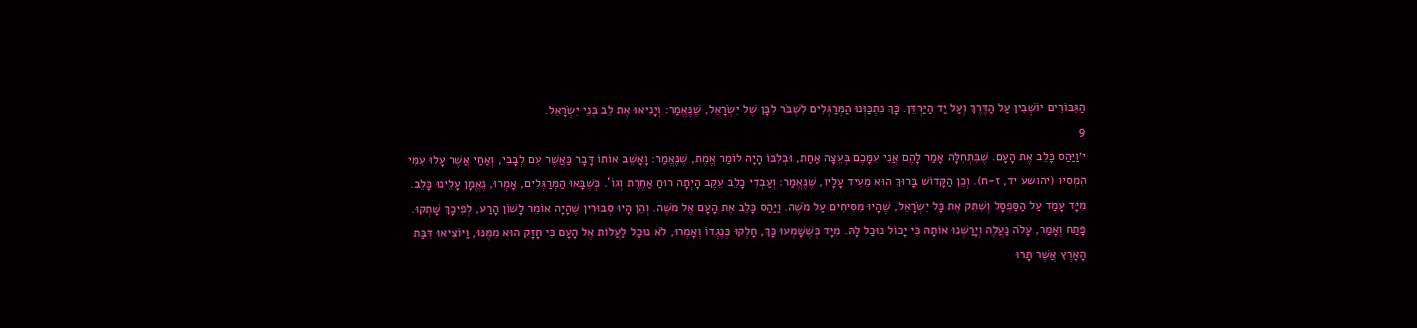הַגִּבּוֹרִים יוֹשְׁבִין עַל הַדֶּרֶךְ וְעַל יַד הַיַּרְדֵּן. כָּךְ נִתְכַּוְּנוּ הַמְּרַגְּלִים לִשְׁבֹּר לִבָּן שֶׁל יִשְׂרָאֵל, שֶׁנֶּאֱמַר: וְיָנִיאוּ אֶת לֵב בְּנֵי יִשְׂרָאֵל.
9
י׳וַיַּהַס כָּלֵב אֶת הָעָם. שֶׁבִּתְחִלָּה אָמַר לָהֶם אֲנִי עִמָּכֶם בְּעֵצָה אַחַת, וּבְלִבּוֹ הָיָה לוֹמַר אֱמֶת, שֶׁנֶּאֱמַר: וָאָשֵׁב אוֹתוֹ דָּבָר כַּאֲשֶׁר עִם לְבָבִי, וְאַחַי אֲשֶׁר עָלוּ עִמִּי הִמְסִיו (יהושע יד, ז-ח). וְכֵן הַקָּדוֹשׁ בָּרוּךְ הוּא מֵעִיד עָלָיו, שֶׁנֶּאֱמַר: וְעַבְדִי כָלֵב עֵקֶב הָיְתָה רוּחַ אַחֶרֶת וְגוֹ'. כְּשֶׁבָּאוּ הַמְּרַגְּלִים, אָמְרוּ, נֶאֱמָן עָלֵינוּ כָּלֵב. מִיָּד עָמַד עַל הַסַּפְסָל וְשִׁתֵּק אֶת כָּל יִשְׂרָאֵל, שֶׁהָיוּ מִסִּיחִים עַל מֹשֶׁה. וַיַּהַס כָּלֵב אֶת הָעָם אֶל מֹשֶׁה. וְהֵן הָיוּ סְבוּרִין שֶׁהָיָה אוֹמֵר לָשׁוֹן הָרַע, לְפִיכָךְ שָׁתְקוּ. פָּתַח וְאָמַר, עָלֹה נַעֲלֶה וְיָרַשְׁנוּ אוֹתָהּ כִּי יָכוֹל נוּכַל לָהּ. מִיָּד כְּשֶׁשָּׁמְעוּ כָּךְ, חָלְקוּ כְּנֶגְדוֹ וְאָמְרוּ, לֹא נוּכַל לַעֲלוֹת אֶל הָעָם כִּי חָזָק הוּא מִמֶּנּוּ, וַיּוֹצִיאוּ דִּבַּת הָאָרֶץ אֲשֶׁר תָּרוּ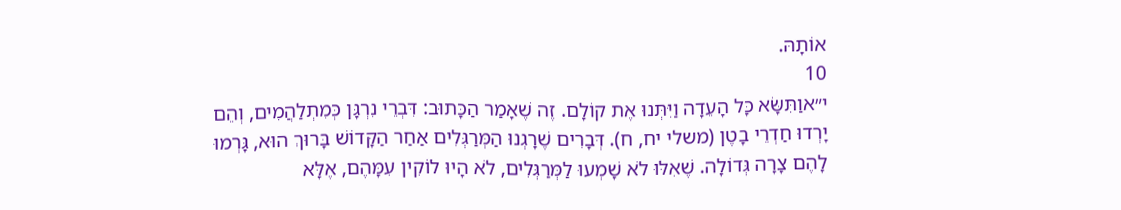אוֹתָהּ.
10
י״אוַתִּשָּׂא כָּל הָעֵדָה וַיִּתְּנוּ אֶת קוֹלָם. זֶה שֶׁאָמַר הַכָּתוּב: דִּבְרֵי נִרְגָּן כְּמִתְלַהֲמִים, וְהֵם יָרְדוּ חַדְרֵי בָטֶן (משלי יח, ח). דְּבָרִים שֶׁרָגְנוּ הַמְּרַגְּלִים אַחַר הַקָּדוֹשׁ בָּרוּךְ הוּא, גָּרְמוּ לָהֶם צָרָה גְּדוֹלָה. שֶׁאִלּוּ לֹא שָׁמְעוּ לַמְּרַגְּלִים, לֹא הָיוּ לוֹקִין עִמָּהֶם, אֶלָּא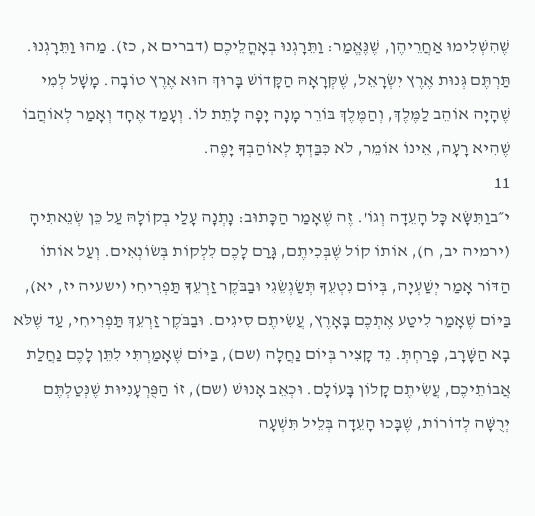שֶׁהִשְׁלִימוּ אַחֲרֵיהֶן, שֶׁנֶּאֱמַר: וַתֵּרָגְנוּ בְאָהֳלֵיכֶם (דברים א, כז). מַהוּ וַתֵּרָגְנוּ. תַּרְתֶּם גְּנוּת אֶרֶץ יִשְׂרָאֵל, שֶׁקְּרָאָהּ הַקָּדוֹשׁ בָּרוּךְ הוּא אֶרֶץ טוֹבָה. מָשָׁל לְמִי שֶׁהָיָה אוֹהֵב לַמֶּלֶךְ, וְהַמֶּלֶךְ בּוֹרֵר מָנָה יָפָה לָתֵת לוֹ. וְעָמַד אֶחָד וְאָמַר לְאוֹהֲבוֹ שֶׁהִיא רָעָה, אֵינוֹ אוֹמֵר, לֹא כִּבַּדְתָּ לְאוֹהַבְךָ יָפֶה.
11
י״בוַתִּשָּׂא כָּל הָעֵדָה וְגוֹ'. זֶה שֶׁאָמַר הַכָּתוּב: נָתְנָה עָלַי בְקוֹלָהּ עַל כֵּן שְׂנֵאתִיהָ (ירמיה יב, ח), אוֹתוֹ קוֹל שֶׁבְּכִיתֶם, גָּרַם לָכֶם לִלְקוֹת בְּשׂוֹנְאִים. וְעַל אוֹתוֹ הַדּוֹר אָמַר יְשַׁעְיָה, בְּיוֹם נִטְעֵךָ תְּשַׂגְשֵׂגִי וּבַבֹּקֶר זַרְעֵךָ תַּפְרִיחִי (ישעיה יז, יא), בַּיּוֹם שֶׁאָמַר לִיטַע אֶתְכֶם בָּאָרֶץ, עֲשִׂיתֶם סִיגִים. וּבַבֹּקֶר זַרְעֵךְ תַּפְרִיחִי, עַד שֶׁלֹּא בָא הַשָּׁרָב, פָּרַחְתְּ. נֵד קָצִיר בְּיוֹם נַחֲלָה (שם), בַּיּוֹם שֶׁאָמַרְתִּי לִתֵּן לָכֶם נַחֲלַת אֲבוֹתֵיכֶם, עֲשִׂיתֶם קָלוֹן בָּעוֹלָם. וּכְאֵב אָנוּשׁ (שם), זוֹ הַפֻּרְעָנִיּוּת שֶׁנְּטַלְתֶּם יְרֻשָּׁה לְדוֹרוֹת, שֶׁבָּכוּ הָעֵדָה בְּלֵיל תִּשְׁעָה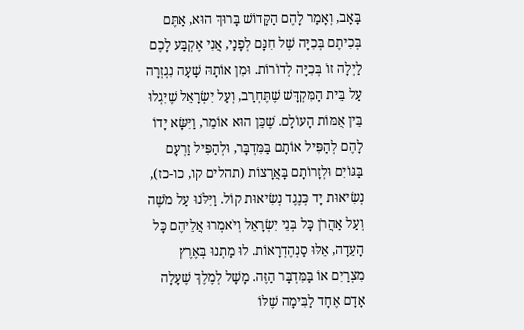בָּאָב, וְאָמַר לָהֶם הַקָּדוֹשׁ בָּרוּךְ הוּא, אַתֶּם בְּכִיתֶם בְּכִיָּה שֶׁל חִנָּם לְפָנַי, אֲנִי אֶקְבַּע לָכֶם לַיְלָה זוֹ בְּכִיָּה לְדוֹרוֹת. וּמִן אוֹתָהּ שָׁעָה נִגְזְרָה עַל בֵּית הַמִּקְדָּשׁ שֶׁתֶּחְרַב, וְעַל יִשְׂרָאֵל שֶׁיִּגְלוּ בֵּין אֻמּוֹת הָעוֹלָם. שֶׁכֵּן הוּא אוֹמֵר, וַיִּשָּׂא יָדוֹ לָהֶם לְהַפִּיל אוֹתָם בַּמִּדְבָּר, וּלְהַפִּיל זַרְעָם בַּגּוֹיִם וּלְזָרוֹתָם בָּאֲרָצוֹת (תהלים קו, כו-כז), נְשִׂיאוּת יָד כְּנֶגֶד נְשִׂיאוּת קוֹל. וַיִּלֹּנוּ עַל מֹשֶׁה וְעַל אַהֲרֹן כָּל בְּנֵי יִשְׂרָאֵל וְיֹאמְרוּ אֲלֵיהֶם כָּל הָעֵדָה, אֵלּוּ סַנְהֶדְרָאוֹת. לוּ מַתְנוּ בְּאֶרֶץ מִצְרַיִם אוֹ בַּמִּדְבָּר הַזֶּה. מָשָׁל לְמֶלֶךְ שֶׁעָלָה אָדָם אֶחָד לַבִּימָה שֶׁלּוֹ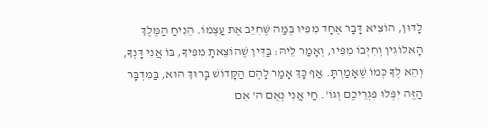לָדוּן, הוֹצִיא דָּבָר אֶחָד מִפִּיו בְּמַה שֶּׁחִיֵּב אֶת עַצְמוֹ. הֵנִיחַ הַמֶּלֶךְ הָאלוֹגִין וְחִיְּבוֹ מִפִּיו, וְאָמַר לֵיהּ: בַּדִּין שֶׁהוֹצֵאתָ מִפִּיךָ, בּוֹ אֲנִי דָּנְךָ, וְהֵא לְךָ כְּמוֹ שֶׁאָמַרְתָּ. אַף כָּךְ אָמַר לָהֶם הַקָּדוֹשׁ בָּרוּךְ הוּא, בַּמִּדְבָּר הַזֶּה יִפְּלוּ פִּגְרֵיכֶם וְגוֹ'. חַי אֲנִי נְאֻם ה' אִם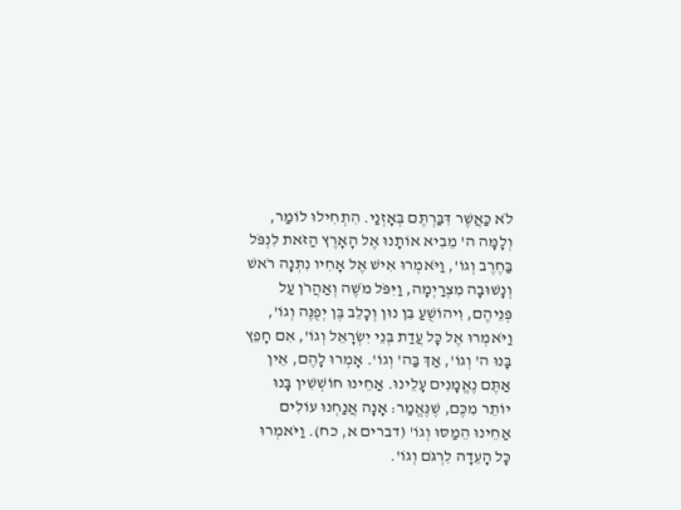לֹא כַּאֲשֶׁר דִּבַּרְתֶּם בְּאָזְנַי. הִתְחִילוּ לוֹמַר, וְלָמָּה ה' מֵבִיא אוֹתָנוּ אֶל הָאָרֶץ הַזֹּאת לִנְפֹּל בַּחֶרֶב וְגוֹ', וַיֹּאמְרוּ אִישׁ אֶל אָחִיו נִתְּנָה רֹאשׁ וְנָשׁוּבָה מִצְרַיְמָה, וַיִּפֹּל מֹשֶׁה וְאַהֲרֹן עַל פְּנֵיהֶם, וִיהוֹשֻׁעַ בִּן נוּן וְכָלֵב בֶּן יְפֻנֶּה וְגוֹ', וַיֹּאמְרוּ אֶל כָּל עֲדַת בְּנֵי יִשְׂרָאֵל וְגוֹ', אִם חָפֵץ בָּנוּ ה' וְגוֹ', אַךְ בַּה' וְגוֹ'. אָמְרוּ לָהֶם, אֵין אַתֶּם נֶאֱמָנִים עָלֵינוּ. אַחֵינוּ חוֹשְׁשִׁין בָּנוּ יוֹתֵר מִכֶּם, שֶׁנֶּאֱמַר: אָנָה אֲנַחְנוּ עוֹלִים אַחֵינוּ הֵמַסּוּ וְגוֹ' (דברים א, כח). וַיֹּאמְרוּ כָּל הָעֵדָה לִרְגֹּם וְגוֹ'.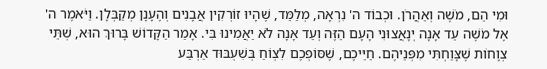וּמִי הֵם, מֹשֶׁה וְאַהֲרֹן. וּכְבוֹד ה' נִרְאָה, מְלַמֵּד, שֶׁהָיוּ זוֹרְקִין אֲבָנִים וְהֶעָנָן מְקַבְּלָן. וַיֹּאמֶר ה' אֶל מֹשֶׁה עַד אָנָה יְנָאֲצוּנִי הָעָם הַזֶּה וְעַד אָנָה לֹא יַאֲמִינוּ בִּי. אָמַר הַקָּדוֹשׁ בָּרוּךְ הוּא, שְׁתֵּי צְוָחוֹת שֶׁצָּוַחְתִּי מִפְּנֵיהֶם. חַיֵּיכֶם, שֶׁסּוֹפְכֶם לִצְוֹחַ בְּשִׁעְבּוּד אַרְבַּע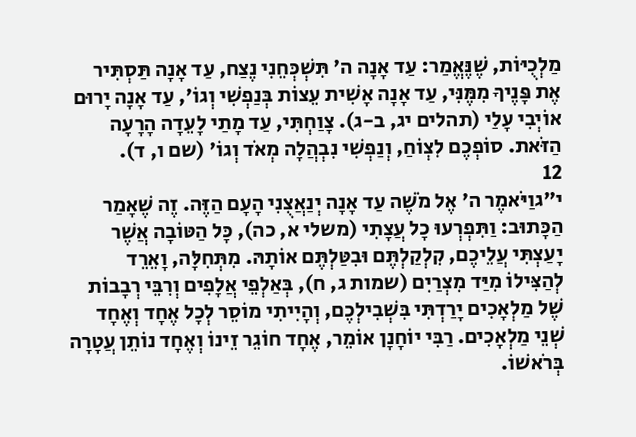מַלְכֻיּוֹת, שֶׁנֶּאֱמַר: עַד אָנָה ה' תִּשְׁכְּחֵנִי נֶצַח, עַד אָנָה תַּסְתִּיר אֶת פָּנֶיךָ מִמֶּנִּי, עַד אָנָה אָשִׁית עֵצוֹת בְּנַפְשִׁי וְגוֹ', עַד אָנָה יָרוּם אוֹיְבִי עָלַי (תהלים יג, ב-ג). צָוַחְתִּי, עַד מָתַי לָעֵדָה הָרָעָה הַזֹּאת. סוֹפְכֶם לִצְוֹחַ, וְנַפְשִׁי נִבְהֲלָה מְאֹד וְגוֹ' (שם ו, ד).
12
י״גוַיֹּאמֶר ה' אֶל מֹשֶׁה עַד אָנָה יְנַאֲצֻנִי הָעָם הַזֶּה. זֶה שֶׁאָמַר הַכָּתוּב: וַתִּפְרְעוּ כָל עֲצָתִי (משלי א, כה), כָּל הַטּוֹבָה אֲשֶׁר יָעַצְתִּי עֲלֵיכֶם, קִלְקַלְתֶּם וּבִטַּלְתֶּם אוֹתָהּ. מִתְּחִלָּה, וָאֵרֵד לְהַצִּילוֹ מִיַּד מִצְרַיִם (שמות ג, ח), בְּאַלְפֵי אֲלָפִים וְרִבֵּי רְבָבוֹת שֶׁל מַלְאָכִים יָרַדְתִּי בִּשְׁבִילְכֶם, וְהָיִיתִי מוֹסֵר לְכָל אֶחָד וְאֶחָד שְׁנֵי מַלְאָכִים. רַבִּי יוֹחָנָן אוֹמֵר, אֶחָד חוֹגֵר זֵינוֹ וְאֶחָד נוֹתֵן עֲטָרָה בְּרֹאשׁוֹ.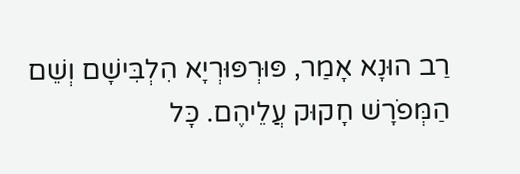רַב הוּנָא אָמַר, פּוּרְפּוּרְיָא הִלְבִּישָׁם וְשֵׁם הַמְּפֹרָשׁ חָקוּק עֲלֵיהֶם. כָּל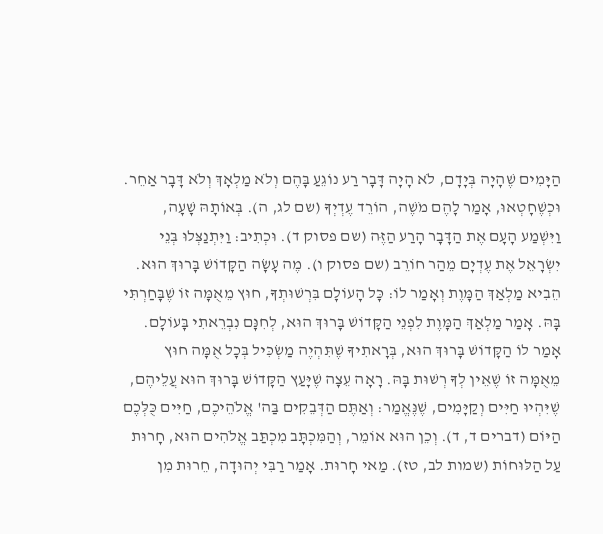הַיָּמִים שֶׁהָיָה בְּיָדָם, לֹא הָיָה דָּבָר רַע נוֹגֵעַ בָּהֶם וְלֹא מַלְאָךְ וְלֹא דָּבָר אַחֵר. וּכְשֶׁחָטְאוּ, אָמַר לָהֶם מֹשֶׁה, הוֹרֵד עֶדְיְךָ (שם לג, ה). בְּאוֹתָהּ שָׁעָה, וַיִּשְׁמַע הָעָם אֶת הַדָּבָר הָרַע הַזֶּה (שם פסוק ד). וּכְתִיב: וַיִּתְנַצְּלוּ בְּנֵי יִשְׂרָאֵל אֶת עֶדְיָם מֵהַר חוֹרֵב (שם פסוק ו). מֶה עָשָׂה הַקָּדוֹשׁ בָּרוּךְ הוּא. הֵבִיא מַלְאַךְ הַמָּוֶת וְאָמַר לוֹ: כָּל הָעוֹלָם בִּרְשׁוּתְךָ, חוּץ מֵאֻמָּה זוֹ שֶׁבָּחַרְתִּי בָּהּ. אָמַר מַלְאַךְ הַמָּוֶת לִפְנֵי הַקָּדוֹשׁ בָּרוּךְ הוּא, לְחִנָּם נִבְרֵאתִי בָּעוֹלָם. אָמַר לוֹ הַקָּדוֹשׁ בָּרוּךְ הוּא, בְּרָאתִיךָ שֶׁתִּהְיֶה מַשְׂכִּיל בְּכָל אֻמָּה חוּץ מֵאֻמָּה זוֹ שֶׁאֵין לְךָ רְשׁוּת בָּהּ. רָאָה עֵצָה שֶׁיָּעַץ הַקָּדוֹשׁ בָּרוּךְ הוּא עֲלֵיהֶם, שֶׁיִּהְיוּ חַיִּים וְקַיָּמִים, שֶׁנֶּאֱמַר: וְאַתֶּם הַדְּבֵקִים בַּה' אֱלֹהֵיכֶם, חַיִּים כֻּלְּכֶם הַיּוֹם (דברים ד, ד). וְכֵן הוּא אוֹמֵר, וְהַמִּכְתָּב מִכְתַּב אֱלֹהִים הוּא, חָרוּת עַל הַלּוּחוֹת (שמות לב, טז). מַאי חָרוּת. אָמַר רַבִּי יְהוּדָה, חֵרוּת מִן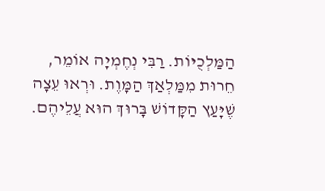הַמַּלְכֻיּוֹת. רַבִּי נְחֶמְיָה אוֹמֵר, חֵרוּת מִמַּלְאַךְ הַמָּוֶת. וּרְאוּ עֵצָה שֶׁיָּעַץ הַקָּדוֹשׁ בָּרוּךְ הוּא עֲלֵיהֶם.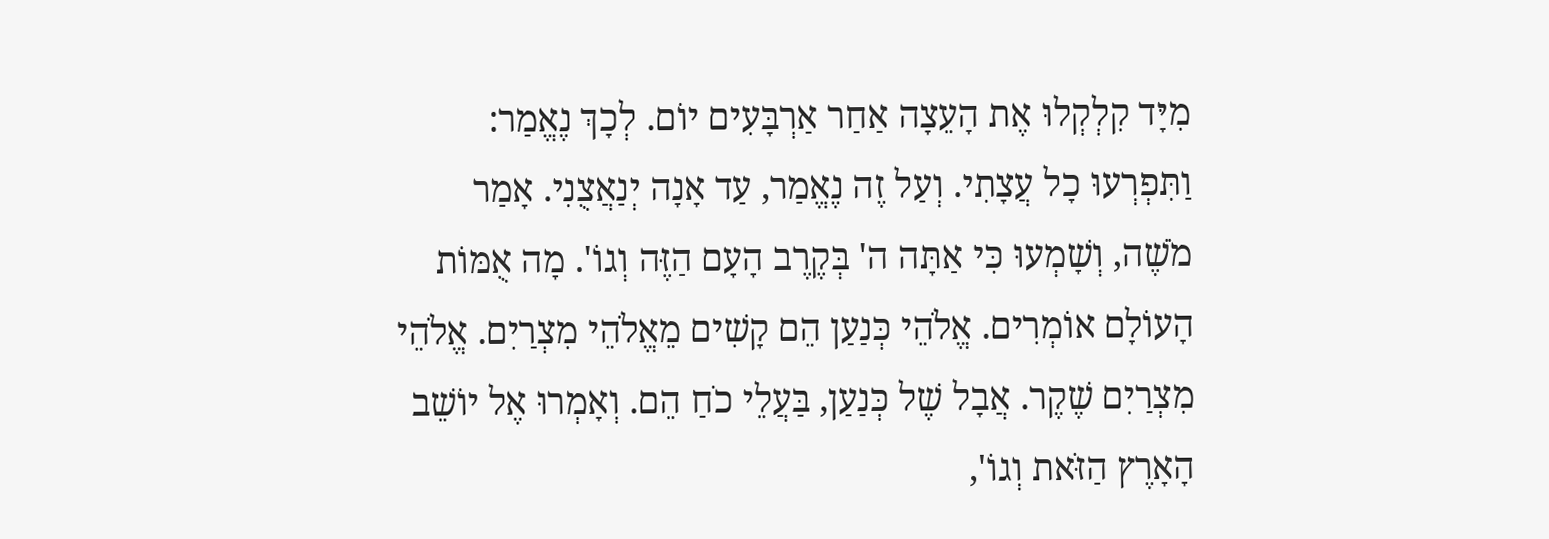מִיָּד קִלְקְלוּ אֶת הָעֵצָה אַחַר אַרְבָּעִים יוֹם. לְכָךְ נֶאֱמַר: וַתִּפְרְעוּ כָל עֲצָתִי. וְעַל זֶה נֶאֱמַר, עַד אָנָה יְנַאֲצֻנִי. אָמַר מֹשֶׁה, וְשָׁמְעוּ כִּי אַתָּה ה' בְּקֶרֶב הָעָם הַזֶּה וְגוֹ'. מָה אֻמּוֹת הָעוֹלָם אוֹמְרִים. אֱלֹהֵי כְּנַעַן הֵם קָשִׁים מֵאֱלֹהֵי מִצְרַיִם. אֱלֹהֵי מִצְרַיִם שֶׁקֶר. אֲבָל שֶׁל כְּנַעַן, בַּעֲלֵי כֹחַ הֵם. וְאָמְרוּ אֶל יוֹשֵׁב הָאָרֶץ הַזֹּאת וְגוֹ',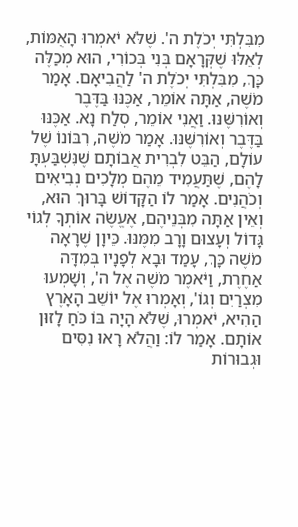מִבִּלְתִּי יְכֹלֶת ה'. שֶׁלֹּא יֹאמְרוּ הָאֻמּוֹת, לְאֵלּוּ שֶׁקְּרָאָם בְּנִי בְּכוֹרִי, הוּא מְכַלֶּה כָּךְ, מִבִּלְתִּי יְכֹלֶת ה' לַהֲבִיאָם. אָמַר מֹשֶׁה, אַתָּה אוֹמֵר, אַכֶּנּוּ בַּדֶּבֶר וְאוֹרִשֶּׁנּוּ. וַאֲנִי אוֹמֵר, סְלַח נָא. אַכֶּנּוּ בַּדֶּבֶר וְאוֹרִשֶּׁנּוּ. אָמַר מֹשֶׁה, רִבּוֹנוֹ שֶׁל עוֹלָם, הַבֵּט לִבְרִית אֲבוֹתָם שֶׁנִּשְׁבַּעְתָּ לָהֶם, שֶׁתַּעֲמִיד מֵהֶם מְלָכִים נְבִיאִים וְכֹהֲנִים. אָמַר לוֹ הַקָּדוֹשׁ בָּרוּךְ הוּא, וְאֵין אַתָּה מִבְּנֵיהֶם, אֶעֱשֶׂה אוֹתְךָ לְגוֹי גָּדוֹל וְעָצוּם וָרָב מִמֶּנּוּ. כֵּיוָן שֶׁרָאָה מֹשֶׁה כָּךְ, עָמַד וּבָא לְפָנָיו בְּמִדָּה אַחֶרֶת, וַיֹּאמֶר מֹשֶׁה אֶל ה', וְשָׁמְעוּ מִצְרַיִם וְגוֹ', וְאָמְרוּ אֶל יוֹשֵׁב הָאָרֶץ הַהִיא, יֹאמְרוּ, שֶׁלֹּא הָיָה בּוֹ כֹּחַ לָזוּן אוֹתָם. אָמַר לוֹ: וַהֲלֹא רָאוּ נִסִּים וּגְבוּרוֹת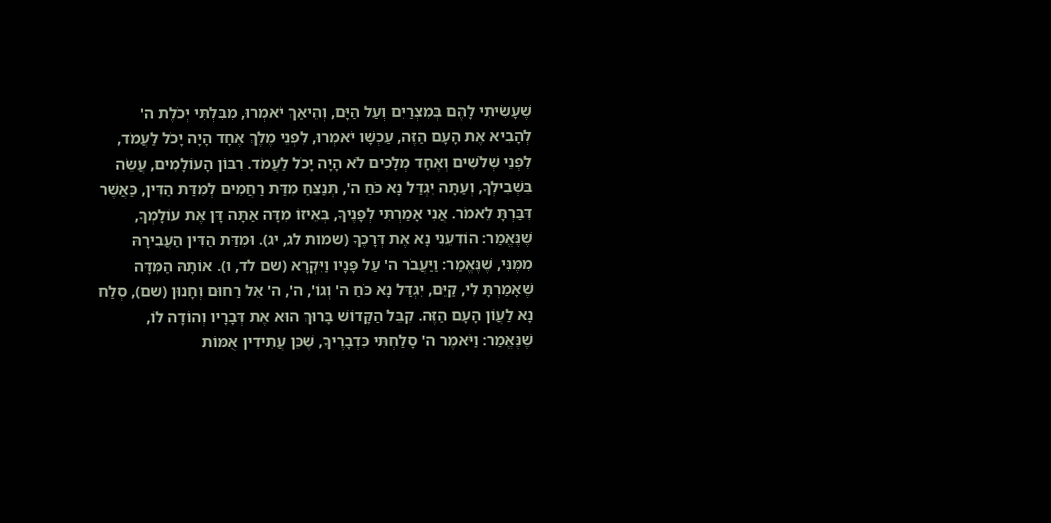שֶׁעָשִׂיתִי לָהֶם בְּמִצְרַיִם וְעַל הַיָּם, וְהֵיאַךְ יֹאמְרוּ, מִבִּלְתִּי יְכֹלֶת ה' לְהָבִיא אֶת הָעָם הַזֶּה, עַכְשָׁו יֹאמְרוּ, לִפְנֵי מֶלֶךְ אֶחָד הָיָה יָכֹל לַעֲמֹד, לִפְנֵי שְׁלֹשִׁים וְאֶחָד מְלָכִים לֹא הָיָה יָכֹל לַעֲמֹד. רִבּוֹן הָעוֹלָמִים, עֲשֵׂה בִּשְׁבִילְךָ, וְעַתָּה יִגְדַּל נָא כֹּחַ ה', תְּנַצֵּחַ מִדַּת רַחֲמִים לְמִדַּת הַדִּין, כַּאֲשֶׁר דִּבַּרְתָּ לֵאמֹר. אֲנִי אָמַרְתִּי לְפָנֶיךָ, בְּאֵיזוֹ מִדָּה אַתָּה דָּן אֶת עוֹלָמְךָ, שֶׁנֶּאֱמַר: הוֹדִעֵנִי נָא אֶת דְּרָכֶךָ (שמות לג, יג). וּמִדַּת הַדִּין הַעֲבִירָהּ מִמֶּנִּי, שֶׁנֶּאֱמַר: וַיַּעֲבֹר ה' עַל פָּנָיו וַיִּקְרָא (שם לד, ו). אוֹתָהּ הַמִּדָּה שֶׁאָמַרְתָּ לִי, קַיֵּם, יִגְדַּל נָא כֹּחַ ה' וְגוֹ', ה', ה' אֵל רַחוּם וְחָנוּן (שם), סְלַח נָא לַעֲוֹן הָעָם הַזֶּה. קִבֵּל הַקָּדוֹשׁ בָּרוּךְ הוּא אֶת דְּבָרָיו וְהוֹדָה לוֹ, שֶׁנֶּאֱמַר: וַיֹּאמֶר ה' סָלַחְתִּי כִּדְבָרֶיךָ, שֶׁכֵּן עֲתִידִין אֻמּוֹת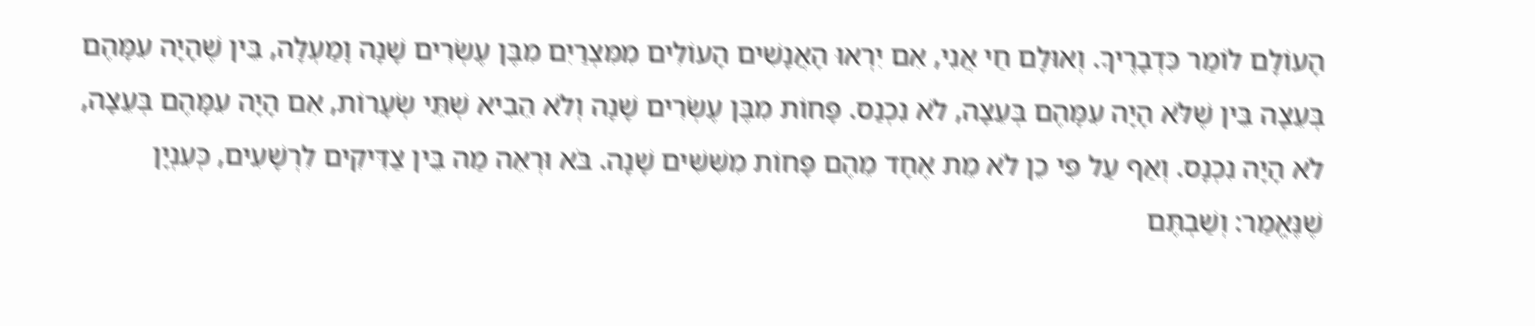הָעוֹלָם לוֹמַר כִּדְבָרֶיךָ. וְאוּלָם חַי אֲנִי, אִם יִרְאוּ הָאֲנָשִׁים הָעוֹלִים מִמִּצְרַיִם מִבֶּן עֶשְׂרִים שָׁנָה וָמַעְלָה, בֵּין שֶׁהָיָה עִמָּהֶם בְּעֵצָה בֵּין שֶׁלֹּא הָיָה עִמָּהֶם בְּעֵצָה, לֹא נִכְנַס. פָּחוֹת מִבֶּן עֶשְׂרִים שָׁנָה וְלֹא הֵבִיא שְׁתֵּי שְׂעָרוֹת, אִם הָיָה עִמָּהֶם בְּעֵצָה, לֹא הָיָה נִכְנָס. וְאַף עַל פִּי כֵן לֹא מֵת אֶחָד מֵהֶם פָּחוֹת מִשִּׁשִּׁים שָׁנָה. בֹּא וּרְאֵה מַה בֵּין צַדִּיקִים לִרְשָׁעִים, כְּעִנְיָן שֶׁנֶּאֱמַר: וְשַׁבְתֶּם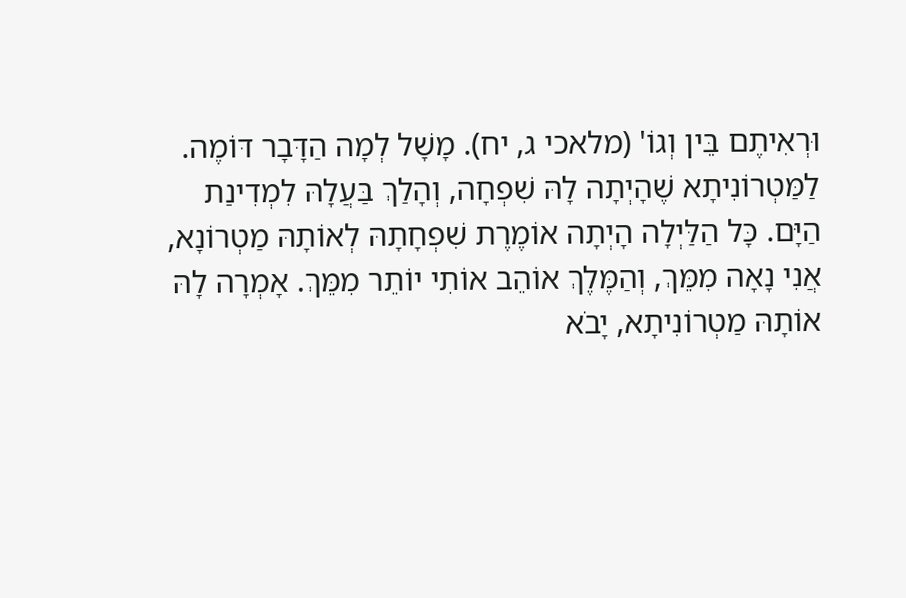וּרְאִיתֶם בֵּין וְגוֹ' (מלאכי ג, יח). מָשָׁל לְמָה הַדָּבָר דּוֹמֶה. לַמַּטְרוֹנִיתָא שֶׁהָיְתָה לָהּ שִׁפְחָה, וְהָלַךְ בַּעֲלָהּ לִמְדִינַת הַיָּם. כָּל הַלַּיְלָה הָיְתָה אוֹמֶרֶת שִׁפְחָתָהּ לְאוֹתָהּ מַטְרוֹנָא, אֲנִי נָאָה מִמֵּךְ, וְהַמֶּלֶךְ אוֹהֵב אוֹתִי יוֹתֵר מִמֵּךְ. אָמְרָה לָהּ אוֹתָהּ מַטְרוֹנִיתָא, יָבֹא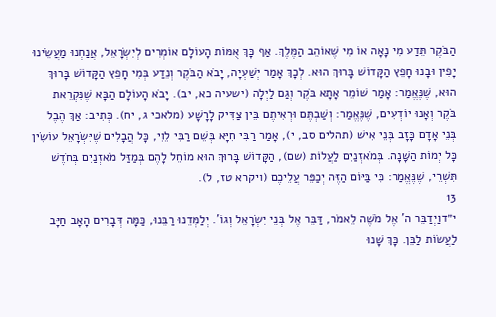הַבֹּקֶר תֵּדַע מִי נָאָה אוֹ מִי שֶׁאוֹהֵב הַמֶּלֶךְ. אַף כָּךְ אֻמּוֹת הָעוֹלָם אוֹמְרִים לְיִשְׂרָאֵל, אֲנַחְנוּ מַעֲשֵׂינוּ יָפִין וּבָנוּ חָפֵץ הַקָּדוֹשׁ בָּרוּךְ הוּא. לְכָךְ אָמַר יְשַׁעְיָה, יָבֹא הַבֹּקֶר וְנֵדַע בְּמִי חָפֵץ הַקָּדוֹשׁ בָּרוּךְ הוּא, שֶׁנֶּאֱמַר: אָמַר שׁוֹמֵר אָתָא בֹּקֶר וְגַם לַיְלָה (ישעיה כא, יב). יָבֹא הָעוֹלָם הַבָּא שֶׁנִּקְרֵאת בֹּקֶר וְאָנוּ יוֹדְעִים, שֶׁנֶּאֱמַר: וְשַׁבְתֶּם וּרְאִיתֶם בֵּין צַדִּיק לָרָשָׁע (מלאכי ג, יח). כְּתִיב: אַךְ הֶבֶל בְּנֵי אָדָם כָּזָב בְּנֵי אִישׁ (תהלים סב, י), אָמַר רַבִּי חִיָּא בְּשֵׁם רַבִּי לֵוִי, כָּל הֲבָלִים שֶׁיִּשְׂרָאֵל עוֹשִׂין כָּל יְמוֹת הַשָּׁנָה. בְּמֹאזְנַיִם לַעֲלוֹת (שם), הַקָּדוֹשׁ בָּרוּךְ הוּא מוֹחֵל לָהֶם בְּמַזַּל מֹאזְנַיִם בְּחֹדֶשׁ תִּשְׁרֵי, שֶׁנֶּאֱמַר: כִּי בַּיּוֹם הַזֶּה יְכַפֵּר עֲלֵיכֶם (ויקרא טז, ל).
13
י״דוַיְדַבֵּר ה' אֶל מֹשֶׁה לֵאמֹר, דַּבֵּר אֶל בְּנֵי יִשְׂרָאֵל וְגוֹ'. יְלַמְּדֵנוּ רַבֵּנוּ, כַּמָּה דְּבָרִים הָאָב חַיָּב לַעֲשׂוֹת לַבֵּן. כָּךְ שָׁנוּ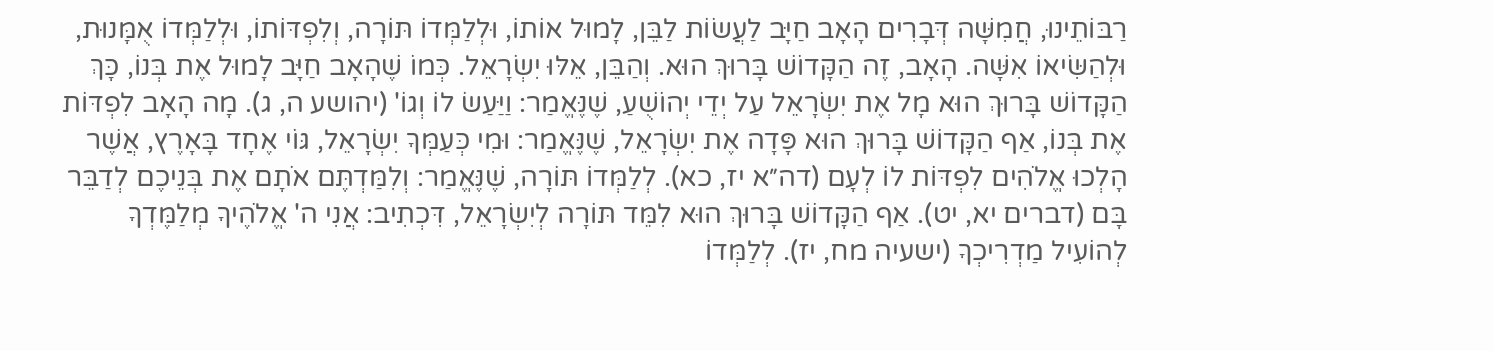רַבּוֹתֵינוּ, חֲמִשָּׁה דְּבָרִים הָאָב חַיָּב לַעֲשׂוֹת לַבֵּן, לָמוּל אוֹתוֹ, וּלְלַמְּדוֹ תּוֹרָה, וְלִפְדּוֹתוֹ, וּלְלַמְּדוֹ אֻמָּנוּת, וּלְהַשִּׂיאוֹ אִשָּׁה. הָאָב, זֶה הַקָּדוֹשׁ בָּרוּךְ הוּא. וְהַבֵּן, אֵלּוּ יִשְׂרָאֵל. כְּמוֹ שֶׁהָאָב חַיָּב לָמוּל אֶת בְּנוֹ, כָּךְ הַקָּדוֹשׁ בָּרוּךְ הוּא מָל אֶת יִשְׂרָאֵל עַל יְדֵי יְהוֹשֻׁעַ, שֶׁנֶּאֱמַר: וַיַּעַשׂ לוֹ וְגוֹ' (יהושע ה, ג). מָה הָאָב לִפְדּוֹת אֶת בְּנוֹ, אַף הַקָּדוֹשׁ בָּרוּךְ הוּא פָּדָה אֶת יִשְׂרָאֵל, שֶׁנֶּאֱמַר: וּמִי כְּעַמְּךָ יִשְׂרָאֵל, גּוֹי אֶחָד בָּאָרֶץ, אֲשֶׁר הָלְכוּ אֱלֹהִים לִפְדּוֹת לוֹ לְעָם (דה״א יז, כא). לְלַמְּדוֹ תּוֹרָה, שֶׁנֶּאֱמַר: וְלִמַּדְתֶּם אֹתָם אֶת בְּנֵיכֶם לְדַבֵּר בָּם (דברים יא, יט). אַף הַקָּדוֹשׁ בָּרוּךְ הוּא לִמֵּד תּוֹרָה לְיִשְׂרָאֵל, דִּכְתִיב: אֲנִי ה' אֱלֹהֶיךָ מְלַמֶּדְךָ לְהוֹעִיל מַדְרִיכְךָ (ישעיה מח, יז). לְלַמְּדוֹ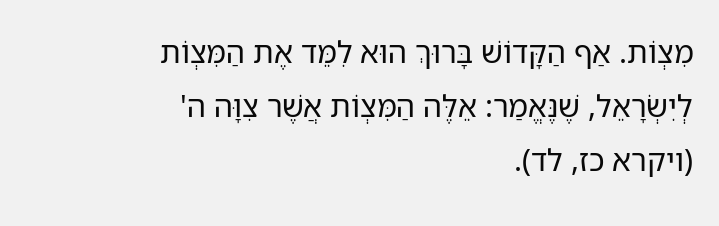מִצְוֹת. אַף הַקָּדוֹשׁ בָּרוּךְ הוּא לִמֵּד אֶת הַמִּצְוֹת לְיִשְׂרָאֵל, שֶׁנֶּאֱמַר: אֵלֶּה הַמִּצְוֹת אֲשֶׁר צִוָּה ה' (ויקרא כז, לד).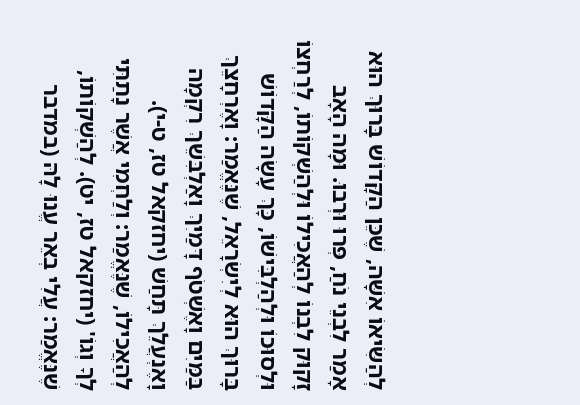לְהַשִּׂיאוֹ אִשָּׁה, שֶׁכֵּן הַקָּדוֹשׁ בָּרוּךְ הוּא אָמַר לִבְנֵי נֹחַ, פְּרוּ וּרְבוּ. וּמָה הָאָב זָקוּק לִבְנוֹ לְהַאֲכִילוֹ וּלְהַשְׁקוֹתוֹ, לְרַחְצוֹ וּלְסוּכוֹ וּלְהַלְבִּישׁוֹ, כָּךְ עָשָׂה הַקָּדוֹשׁ בָּרוּךְ הוּא לְיִשְׂרָאֵל, שֶׁנֶּאֱמַר: וָאֶרְחָצֵךְ בַּמַּיִם וָאֶשְׁטֹף דָּמַיִךְ וָאַלְבִּשֵׁךְ רִקְמָה וָאֶנְעֲלֵךְ תָּחַשׁ (יחזקאל טז, ט-י). לְהַאֲכִילוֹ, שֶׁנֶּאֱמַר: וְלַחְמִי אֲשֶׁר נָתַתִּי לְךָ וְגוֹ' (יחזקאל טז, יט). לְהַשְׁקוֹתוֹ, שֶׁנֶּאֱמַר: עֲלִי בְאֵר עֱנוּ לָהּ (במדבר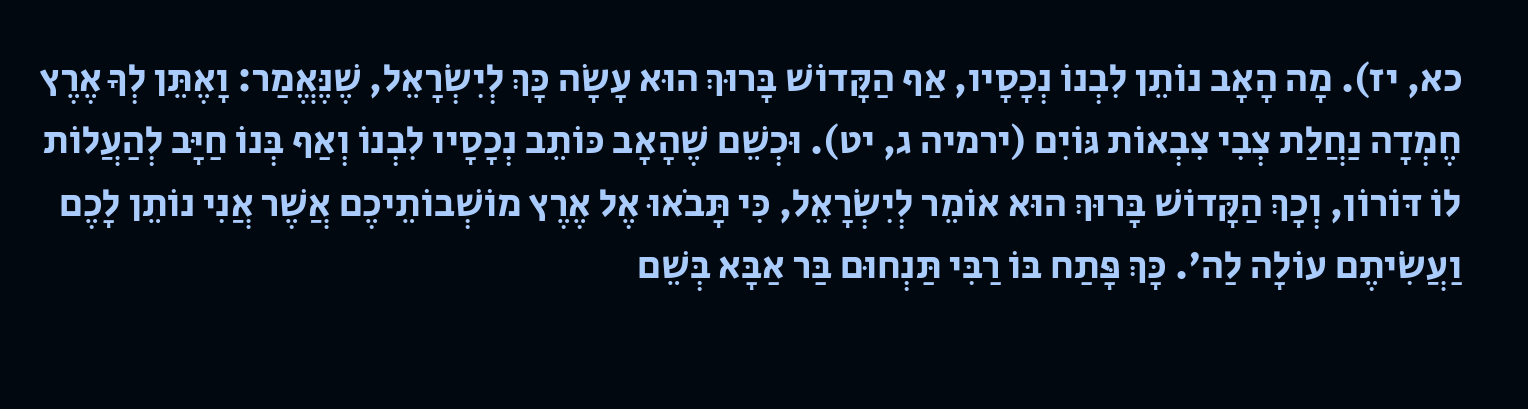כא, יז). מָה הָאָב נוֹתֵן לִבְנוֹ נְכָסָיו, אַף הַקָּדוֹשׁ בָּרוּךְ הוּא עָשָׂה כָּךְ לְיִשְׂרָאֵל, שֶׁנֶּאֱמַר: וָאֶתֵּן לְךָ אֶרֶץ חֶמְדָה נַחֲלַת צְבִי צִבְאוֹת גּוֹיִם (ירמיה ג, יט). וּכְשֵׁם שֶׁהָאָב כּוֹתֵב נְכָסָיו לִבְנוֹ וְאַף בְּנוֹ חַיָּב לְהַעֲלוֹת לוֹ דּוֹרוֹן, וְכָךְ הַקָּדוֹשׁ בָּרוּךְ הוּא אוֹמֵר לְיִשְׂרָאֵל, כִּי תָּבֹאוּ אֶל אֶרֶץ מוֹשְׁבוֹתֵיכֶם אֲשֶׁר אֲנִי נוֹתֵן לָכֶם וַעֲשִׂיתֶם עוֹלָה לַה'. כָּךְ פָּתַח בּוֹ רַבִּי תַּנְחוּם בַּר אַבָּא בְּשֵׁם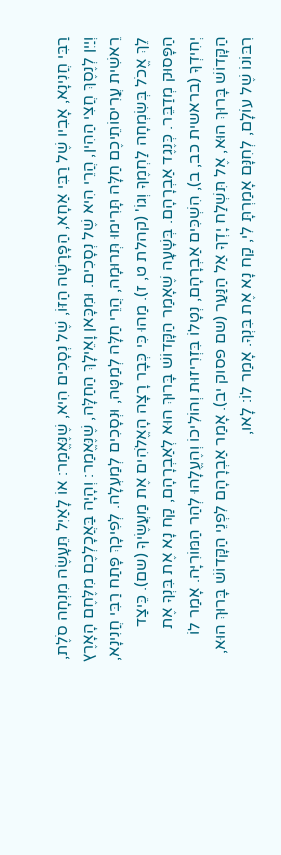רַבִּי חֲנִינָא, אָבִיו שֶׁל רַבִּי אַחָא, הַפָּרָשָׁה הַזּוֹ, שֶׁל נְסָכִים הִיא, שֶׁנֶּאֱמַר: אוֹ לָאַיִל תֵּעָשֶׂה מִנְחָה סֹלֶת, וְיַיִן לְנֶסֶךְ חֲצִי הַהִין, הֲרֵי הִיא שֶׁל נְסָכִים. וּמִכָּאן וָאֵילָךְ הַחַלָּה, שֶׁנֶּאֱמַר: וְהָיָה בַּאֲכָלְכֶם מִלֶּחֶם הָאָרֶץ רֵאשִׁית עֲרִיסוֹתֵיכֶם חַלָּה תָּרִימוּ תְּרוּמָה, הֲרֵי חַלָּה לְמַטָּה, וּנְסָכִים לְמַעְלָה. לְפִיכָךְ פָּתַח רַבִּי חֲנִינָא, לֵךְ אֱכֹל בְּשִׂמְחָה לַחְמֶךָ וְגוֹ' (קהלת ט, ז). מַהוּ כִּי כְּבָר רָצָה הָאֱלֹהִים אֶת מַעֲשֶׂיךָ (שם). כֵּיצַד הַפָּסוּק מְדַבֵּר. כְּנֶגֶד אַבְרָהָם. בְּשָׁעָה שֶׁאָמַר הַקָּדוֹשׁ בָּרוּךְ הוּא לְאַבְרָהָם, קַח נָא אֶת בִּנְךָ אֶת יְחִידְךָ (בראשית כב, ב), הִשְׁכִּים אַבְרָהָם, נְטָלוֹ בִּזְרִיזוּת וְהוֹלִיכוֹ וְהֶעֱלָהוּ לְהַר הַמּוֹרִיָּה. אָמַר לוֹ הַקָּדוֹשׁ בָּרוּךְ הוּא, אֶל תִּשְׁלַח יָדְךָ אַל הַנַּעַר (שם פסוק יב). אָמַר אַבְרָהָם לִפְנֵי הַקָּדוֹשׁ בָּרוּךְ הוּא, רִבּוֹנוֹ שֶׁל עוֹלָם, לְחִנָּם אָמַרְתָּ לִי, קַח נָא אֶת בִּנְךָ. אָמַר לוֹ: לָאו,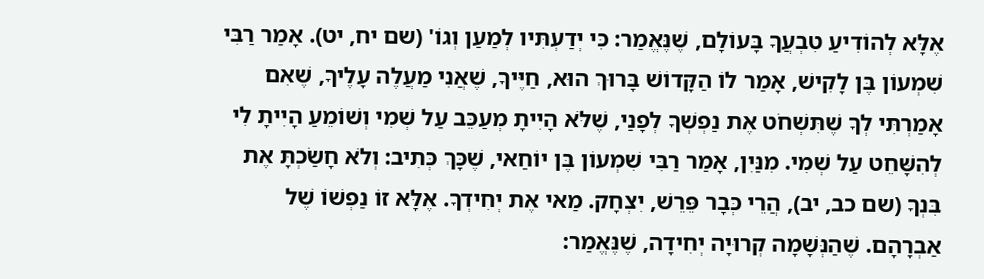אֶלָּא לְהוֹדִיעַ טִבְעֲךָ בָּעוֹלָם, שֶׁנֶּאֱמַר: כִּי יְדַעְתִּיו לְמַעַן וְגוֹ' (שם יח, יט). אָמַר רַבִּי שִׁמְעוֹן בֶּן לָקִישׁ, אָמַר לוֹ הַקָּדוֹשׁ בָּרוּךְ הוּא, חַיֶּיךָ, שֶׁאֲנִי מַעֲלֶה עָלֶיךָ, שֶׁאִם אָמַרְתִּי לְךָ שֶׁתִּשְׁחֹט אֶת נַפְשְׁךָ לְפָנַי, שֶׁלֹּא הָיִיתָ מְעַכֵּב עַל שְׁמִי וְשׁוֹמֵעַ הָיִיתָ לִי לְהִשָּׁחֵט עַל שְׁמִי. מִנַּיִן, אָמַר רַבִּי שִׁמְעוֹן בֶּן יוֹחַאי, שֶׁכָּךְ כְּתִיב: וְלֹא חָשַׂכְתָּ אֶת בִּנְךָ (שם כב, יב), הֲרֵי כְּבָר פֵּרֵשׁ, יִצְחָק. מַאי אֶת יְחִידְךָ. אֶלָּא זוֹ נַפְשׁוֹ שֶׁל אַבְרָהָם. שֶׁהַנְּשָׁמָה קְרוּיָה יְחִידָה, שֶׁנֶּאֱמַר: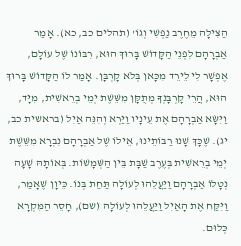הַצִּילָה מֵחֶרֶב נַפְשִׁי וְגוֹ' (תהלים כב, כא). אָמַר אַבְרָהָם לִפְנֵי הַקָּדוֹשׁ בָּרוּךְ הוּא, רִבּוֹנוֹ שֶׁל עוֹלָם, אֶפְשָׁר לִי לֵירֵד מִכָּאן בְּלֹא קָרְבָּן. אָמַר לוֹ הַקָּדוֹשׁ בָּרוּךְ הוּא, הֲרֵי קָרְבָּנְךָ מְתֻקָּן מִשֵּׁשֶׁת יְמֵי בְרֵאשִׁית, מִיָּד, וַיִּשָּׂא אַבְרָהָם אֶת עֵינָיו וַיַּרְא וְהִנֵּה אַיִל (בראשית כב, יג). שֶׁכָּךְ שָׁנוּ רַבּוֹתֵינוּ, אֵילוֹ שֶׁל אַבְרָהָם נִבְרָא מִשֵּׁשֶׁת יְמֵי בְרֵאשִׁית בְּעֶרֶב שַׁבָּת בֵּין הַשְּׁמָשׁוֹת. בְּאוֹתָהּ שָׁעָה נְטָלוֹ אַבְרָהָם וַיַּעֲלֵהוּ לְעוֹלָה תַּחַת בְּנוֹ. כֵּיוָן שֶׁאָמַר, וַיִּקַּח אֶת הָאַיִל וַיַּעֲלֵהוּ לְעוֹלָה (שם), חָסֵר הַמִּקְרָא כְּלוּם.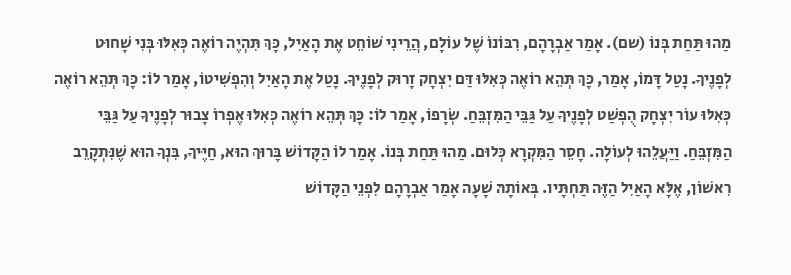מַהוּ תַּחַת בְּנוֹ (שם). אָמַר אַבְרָהָם, רִבּוֹנוֹ שֶׁל עוֹלָם, הֲרֵינִי שׁוֹחֵט אֶת הָאַיִל, כָּךְ תִּהְיֶה רוֹאֶה כְּאִלּוּ בְּנִי שָׁחוּט לְפָנֶיךָ. נָטַל דָּמוֹ, אָמַר, כָּךְ תְּהֵא רוֹאֶה כְּאִלּוּ דַּם יִצְחָק זָרוּק לְפָנֶיךָ. נָטַל אֶת הָאַיִל וְהִפְשִׁיטוֹ, אָמַר לוֹ: כָּךְ תְּהֵא רוֹאֶה כְּאִלּוּ עוֹר יִצְחָק הֻפְשַׁט לְפָנֶיךָ עַל גַּבֵּי הַמִּזְבֵּחַ. שְׂרָפוֹ, אָמַר לוֹ: כָּךְ תְּהֵא רוֹאֶה כְּאִלּוּ אֶפְרוֹ צָבוּר לְפָנֶיךָ עַל גַּבֵּי הַמִּזְבֵּחַ. וַיַּעֲלֵהוּ לְעוֹלָה. חָסֵר הַמִּקְרָא כְּלוּם. מַהוּ תַּחַת בְּנוֹ. אָמַר לוֹ הַקָּדוֹשׁ בָּרוּךְ הוּא, חַיֶּיךָ, בִּנְךָ הוּא שֶׁנִּתְקָרֵב רִאשׁוֹן, אֶלָּא הָאַיִל הַזֶּה תַּחְתָּיו. בְּאוֹתָהּ שָׁעָה אָמַר אַבְרָהָם לִפְנֵי הַקָּדוֹשׁ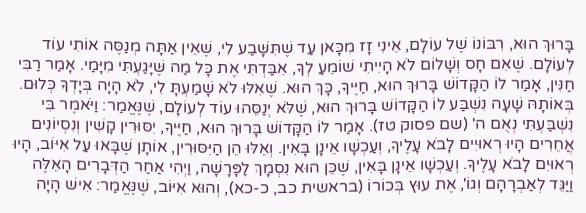בָּרוּךְ הוּא, רִבּוֹנוֹ שֶׁל עוֹלָם, אֵינִי זָז מִכָּאן עַד שֶׁתִּשָּׁבַע לִי, שֶׁאֵין אַתָּה מְנַסֶּה אוֹתִי עוֹד לְעוֹלָם. שֶׁאִם חָס וְשָׁלוֹם לֹא הָיִיתִי שׁוֹמֵעַ לְךָ, אִבַּדְתִּי אֶת כָּל מַה שֶּׁיָּגַעְתִּי מִיָּמַי. אָמַר רַבִּי חַנִּין, אָמַר לוֹ הַקָּדוֹשׁ בָּרוּךְ הוּא, חַיֶּיךָ, כָּךְ הוּא. שֶׁאִלּוּ לֹא שָׁמַעְתָּ לִי, לֹא הָיָה בְּיָדְךָ כְּלוּם. בְּאוֹתָהּ שָׁעָה נִשְׁבַּע לוֹ הַקָּדוֹשׁ בָּרוּךְ הוּא, שֶׁלֹּא יְנַסֵּהוּ עוֹד לְעוֹלָם, שֶׁנֶּאֱמַר: וַיֹּאמֶר בִּי נִשְׁבַּעְתִּי נְאֻם ה' (שם פסוק טז). אָמַר לוֹ הַקָּדוֹשׁ בָּרוּךְ הוּא, חַיֶּיךָ, יִסּוּרִין קָשִׁין וְנִסְיוֹנִים אֲחֵרִים הָיוּ רְאוּיִים לָבֹא עָלֶיךָ, וְעַכְשָׁו אֵינָן בָּאִין. וְאֵלּוּ הֵן הַיִּסּוּרִין, אוֹתָן שֶׁבָּאוּ עַל אִיּוֹב, הָיוּ רְאוּיִם לָבֹא עָלֶיךָ. וְעַכְשָׁו אֵינָן בָּאִין, שֶׁכֵּן הוּא נִסְמָךְ לַפָּרָשָׁה, וַיְהִי אַחַר הַדְּבָרִים הָאֵלֶּה וַיַּגֵּד לְאַבְרָהָם וְגוֹ', אֶת עוּץ בְּכוֹרוֹ (בראשית כב, כ-כא), וְהוּא אִיּוֹב, שֶׁנֶּאֱמַר: אִישׁ הָיָה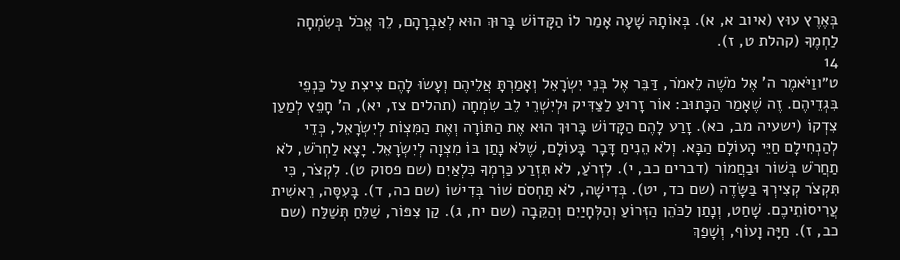בְּאֶרֶץ עוּץ (איוב א, א). בְּאוֹתָהּ שָׁעָה אָמַר לוֹ הַקָּדוֹשׁ בָּרוּךְ הוּא לְאַבְרָהָם, לֵךְ אֱכֹל בְּשִׂמְחָה לַחְמֶךָ (קהלת ט, ז).
14
ט״ווַיֹּאמֶר ה' אֶל מֹשֶׁה לֵאמֹר, דַּבֵּר אֶל בְּנֵי יִשְׂרָאֵל וְאָמַרְתָּ אֲלֵיהֶם וְעָשׂוּ לָהֶם צִיצִת עַל כַּנְפֵי בִּגְדֵיהֶם. זֶה שֶׁאָמַר הַכָּתוּב: אוֹר זָרוּעַ לַצַּדִּיק וּלְיִשְׁרֵי לֵב שִׂמְחָה (תהלים צז, יא), ה' חָפֵץ לְמַעַן צִדְקוֹ (ישעיה מב, כא). זָרַע לָהֶם הַקָּדוֹשׁ בָּרוּךְ הוּא אֶת הַתּוֹרָה וְאֶת הַמִּצְוֹת לְיִשְׂרָאֵל, כְּדֵי לְהַנְחִילָם חַיֵּי הָעוֹלָם הַבָּא. וְלֹא הֵנִיחַ דָּבָר בָּעוֹלָם, שֶׁלֹּא נָתַן בּוֹ מִצְוָה לְיִשְׂרָאֵל. יָצָא לַחְרֹשׁ, לֹא תַחֲרֹשׁ בְּשׁוֹר וּבַחֲמוֹר (דברים כב, י). לִזְרֹעַ, לֹא תִּזְרַע כַּרְמְךָ כִּלְאַיִם (שם פסוק ט). לִקְצֹר, כִּי תִּקְצֹר קְצִירְךָ בַּשָּׂדֶה (שם כד, יט). בְּדִישָׁה, לֹא תַּחְסֹם שׁוֹר בְּדִישׁוֹ (שם כה, ד). בָּעִסָּה, רֵאשִׁית עֲרִיסוֹתֵיכֶם. שָׁחַט, וְנָתַן לַכֹּהֵן הַזְּרוֹעַ וְהַלְּחָיַיִם וְהַקֵּבָה (שם יח, ג). קַן צִפּוֹר, שַׁלֵּחַ תְּשַׁלַּח (שם כב, ז). חַיָּה וָעוֹף, וְשָׁפַךְ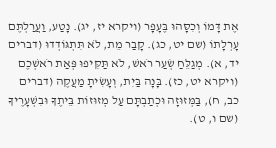אֶת דָּמוֹ וְכִסָּהוּ בֶּעָפָר (ויקרא יז, יג). נָטַע, וַעֲרַלְתֶּם עָרְלָתוֹ (שם יט, כג). קָבַר מֵת, לֹא תִּתְגּוֹדְדוּ (דברים יד, א). מְגַלֵּחַ שְׂעַר רֹאשׁ, לֹא תַּקִּיפוּ פְּאַת רֹאשְׁכֶם (ויקרא יט, כז). בָּנָה בַּיִת, וְעָשִׂיתָ מַעֲקֶה (דברים כב, ח), בַּמְּזוּזָה וּכְתַבְתָּם עַל מְזוּזוֹת בֵּיתֶךָ וּבִשְׁעָרֶיךָ (שם ו, ט).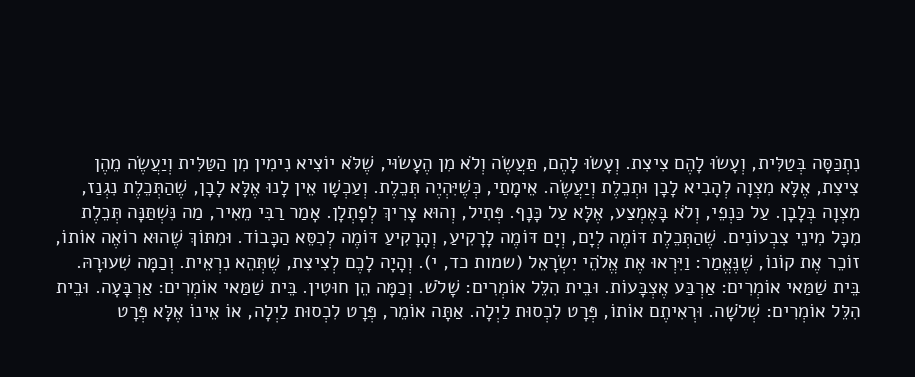נִתְכַּסָּה בְּטַלִּית, וְעָשׂוּ לָהֶם צִיצִת. וְעָשׂוּ לָהֶם, תַּעֲשֶׂה וְלֹא מִן הֶעָשׂוּי, שֶׁלֹּא יוֹצִיא נִימִין מִן הַטַּלִּית וְיַעֲשֶׂה מֵהֶן צִיצִת, אֶלָּא מִצְוָה לְהָבִיא לָבָן וּתְכֵלֶת וְיַעֲשֶׂה. אֵימָתַי, כְּשֶׁיִּהְיֶה תְּכֵלֶת. וְעַכְשָׁו אֵין לָנוּ אֶלָּא לָבָן, שֶׁהַתְּכֵלֶת נִגְנַז, מִצְוָה בְּלָבָן. עַל כַּנְפֵי, וְלֹא בָּאֶמְצַע, אֶלָּא עַל כָּנָף. פְּתִיל, וְהוּא צָרִיךְ לְפָתְלָן. אָמַר רַבִּי מֵאִיר, מַה נִּשְׁתַּנָּה תְּכֵלֶת מִכָּל מִינֵי צִבְעוֹנִים. שֶׁהַתְּכֵלֶת דּוֹמֶה לְיָם, וְיָם דּוֹמֶה לָרָקִיעַ, וְהָרָקִיעַ דּוֹמֶה לְכִסֵּא הַכָּבוֹד. וּמִתּוֹךְ שֶׁהוּא רוֹאֶה אוֹתוֹ, זוֹכֵר אֶת קוֹנוֹ, שֶׁנֶּאֱמַר: וַיִּרְאוּ אֶת אֱלֹהֵי יִשְׂרָאֵל (שמות כד, י). וְהָיָה לָכֶם לְצִיצִת, שֶׁתְּהֵא נִרְאֵית. וְכַמָּה שִׁעוּרָהּ. בֵּית שַׁמַּאי אוֹמְרִים: אַרְבַּע אֶצְבָּעוֹת. וּבֵית הִלֵּל אוֹמְרִים: שָׁלֹשׁ. וְכַמָּה הֵן חוּטִין. בֵּית שַׁמַּאי אוֹמְרִים: אַרְבָּעָה. וּבֵית הִלֵּל אוֹמְרִים: שְׁלֹשָׁה. וּרְאִיתֶם אוֹתוֹ, פְּרָט לִכְסוּת לַיְלָה. אַתָּה אוֹמֵר, פְּרָט לִכְסוּת לַיְלָה, אוֹ אֵינוֹ אֶלָּא פְּרָט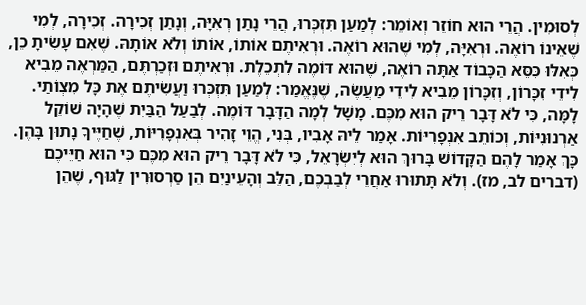לְסוּמִין. הֲרֵי הוּא חוֹזֵר וְאוֹמֵר: לְמַעַן תִּזְכְּרוּ, הֲרֵי נָתַן רְאִיָּה, וְנָתַן זְכִירָה. זְכִירָה, לְמִי שֶׁאֵינוֹ רוֹאֶה. וּרְאִיָּה, לְמִי שֶׁהוּא רוֹאֶה. וּרְאִיתֶם אוֹתוֹ, אוֹתוֹ וְלֹא אוֹתָהּ. שֶׁאִם עָשִׂיתָ כֵן, כְּאִלּוּ כִּסֵּא הַכָּבוֹד אַתָּה רוֹאֶה, שֶׁהוּא דּוֹמֶה לִתְכֵלֶת. וּרְאִיתֶם וּזְכַרְתֶּם, הַמַּרְאֶה מֵבִיא לִידֵי זִכָּרוֹן, וְזִכָּרוֹן מֵבִיא לִידֵי מַעֲשֶׂה, שֶׁנֶּאֱמַר: לְמַעַן תִּזְכְּרוּ וַעֲשִׂיתֶם אֶת כָּל מִצְוֹתַי. לָמָּה, כִּי לֹא דָּבָר רֵיק הוּא מִכֶּם. מָשָׁל לְמָה הַדָּבָר דּוֹמֶה. לְבַעַל הַבַּיִת שֶׁהָיָה שׁוֹקֵל אַרְנוּנִיּוֹת, וְכוֹתֵב אִנְפָרִיּוֹת. אָמַר לֵיהּ אָבִיו, בְּנִי, הֱוֵי זָהִיר בְּאִנְפָרִיּוֹת, שֶׁחַיֶּיךָ נָתוּן בָּהֶן. כָּךְ אָמַר לָהֶם הַקָּדוֹשׁ בָּרוּךְ הוּא לְיִשְׂרָאֵל, כִּי לֹא דָּבָר רֵיק הוּא מִכֶּם כִּי הוּא חַיֵּיכֶם (דברים לב, מז). וְלֹא תָּתוּרוּ אַחֲרֵי לְבַבְכֶם, הַלֵּב וְהָעֵינַיִם הֵן סַרְסוּרִין לַגּוּף, שֶׁהֵן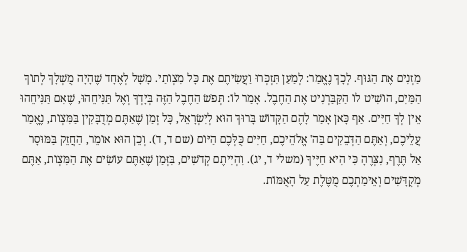מַזְנִים אֶת הַגּוּף. לְכָךְ נֶאֱמַר: לְמַעַן תִּזְכְּרוּ וַעֲשִׂיתֶם אֶת כָּל מִצְוֹתַי. מָשָׁל לְאֶחָד שֶׁהָיָה מֻשְׁלָךְ לְתוֹךְ הַמַּיִם, הוֹשִׁיט לוֹ הַקַּבַּרְנִיט אֶת הַחֶבֶל. אָמַר לוֹ: תְּפֹשׂ הַחֶבֶל הַזֶּה בְּיָדְךָ וְאֶל תַּנִּיחֵהוּ, שֶׁאִם תַּנִּיחֵהוּ אֵין לְךָ חַיִּים. אַף כָּאן אָמַר לָהֶם הַקָּדוֹשׁ בָּרוּךְ הוּא לְיִשְׂרָאֵל, כָּל זְמַן שֶׁאַתֶּם מְדֻבָּקִין בַּמִּצְוֹת, נֶאֱמַר עֲלֵיכֶם, וְאַתֶּם הַדְּבֵקִים בַּה' אֱלֹהֵיכֶם, חַיִּים כֻּלְּכֶם הַיּוֹם (שם ד, ד). וְכֵן הוּא אוֹמֵר, הַחֲזֵק בַּמּוּסָר אַל תֶּרֶף, נִצְּרֶהָ כִּי הִיא חַיֶּיךָ (משלי ד, יג). וִהְיִיתֶם קְדֹשִׁים, בִּזְּמַן שֶׁאַתֶּם עוֹשִׂים אֶת הַמִּצְוֹת, אַתֶּם מְקֻדָּשִׁים וְאֵימַתְכֶם מֻטֶּלֶת עַל הָאֻמּוֹת.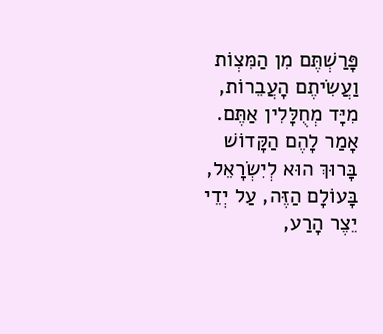פָּרַשְׁתֶּם מִן הַמִּצְוֹת וַעֲשִׂיתֶם הָעֲבֵרוֹת, מִיָּד מְחֻלָּלִין אַתֶּם. אָמַר לָהֶם הַקָּדוֹשׁ בָּרוּךְ הוּא לְיִשְׂרָאֵל, בָּעוֹלָם הַזֶּה, עַל יְדֵי יֵצֶר הָרַע,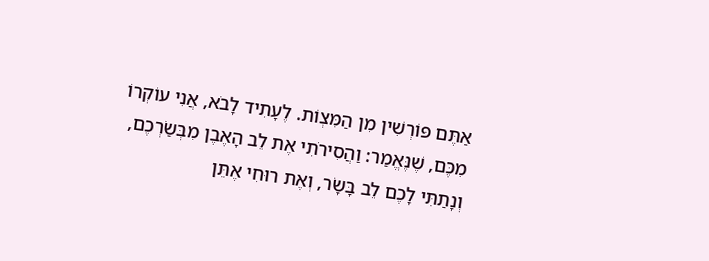אַתֶּם פּוֹרְשִׁין מִן הַמִּצְוֹת. לֶעָתִיד לָבֹא, אֲנִי עוֹקְרוֹ מִכֶּם, שֶׁנֶּאֱמַר: וַהֲסִירֹתִי אֶת לֵב הָאֶבֶן מִבְּשַׂרְכֶם, וְנָתַתִּי לָכֶם לֵב בָּשָׂר, וְאֶת רוּחִי אֶתֵּן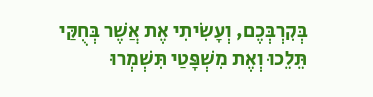בְּקִרְבְּכֶם, וְעָשִׂיתִי אֶת אֲשֶׁר בְּחֻקַּי תֵּלֵכוּ וְאֶת מִשְׁפָּטַי תִּשְׁמְרוּ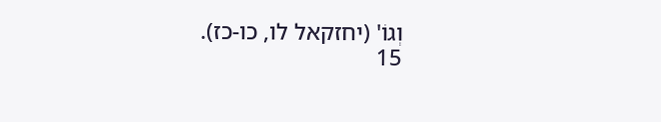וְגוֹ' (יחזקאל לו, כו-כז).
15